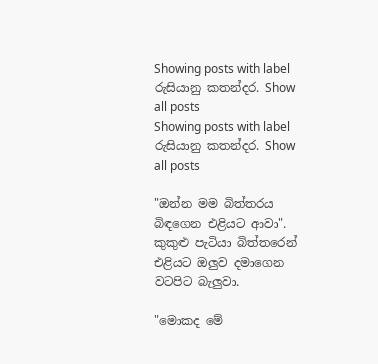Showing posts with label රුසියානු කතන්දර. Show all posts
Showing posts with label රුසියානු කතන්දර. Show all posts

"ඔන්න මම බිත්තරය බිඳගෙන එළියට ආවා". කුකුළු පැටියා බිත්තරෙන් එළියට ඔලුව දමාගෙන වටපිට බැලුවා.

"මොකද මේ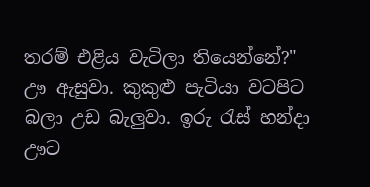තරම් එළිය වැටිලා තියෙන්නේ?" ඌ ඇසුවා. කුකුළු පැටියා වටපිට බලා උඩ බැලුවා. ඉරු රැස් හන්දා ඌට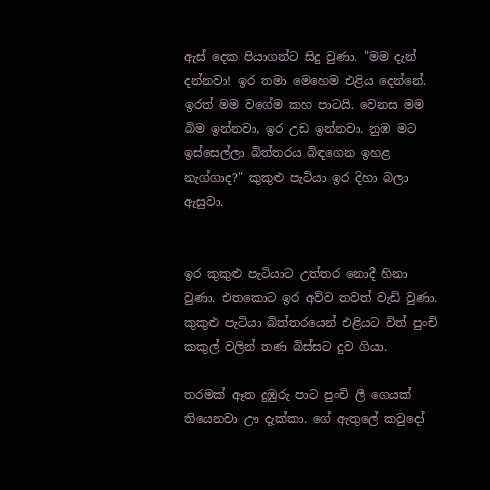ඇස් දෙක පියාගන්ට සිදු වුණා. "මම දැන් දන්නවා! ඉර තමා මෙහෙම එළිය දෙන්නේ. ඉරත් මම වගේම කහ පාටයි. වෙනස මම බිම ඉන්නවා, ඉර උඩ ඉන්නවා. නුඹ මට ඉස්සෙල්ලා බිත්තරය බිඳගෙන ඉහළ නැග්ගාද?" කුකුළු පැටියා ඉර දිහා බලා ඇසුවා.


ඉර කුකුළු පැටියාට උත්තර නොදී හිනා වුණා. එතකොට ඉර අව්ව තවත් වැඩි වුණා. කුකුළු පැටියා බිත්තරයෙන් එළියට විත් පුංචි කකුල් වලින් තණ බිස්සට දුව ගියා.

තරමක් ඈත දුඹුරු පාට පුංචි ලී ගෙයක් තියෙනවා ඌ දැක්කා. ගේ ඇතුලේ කවුදෝ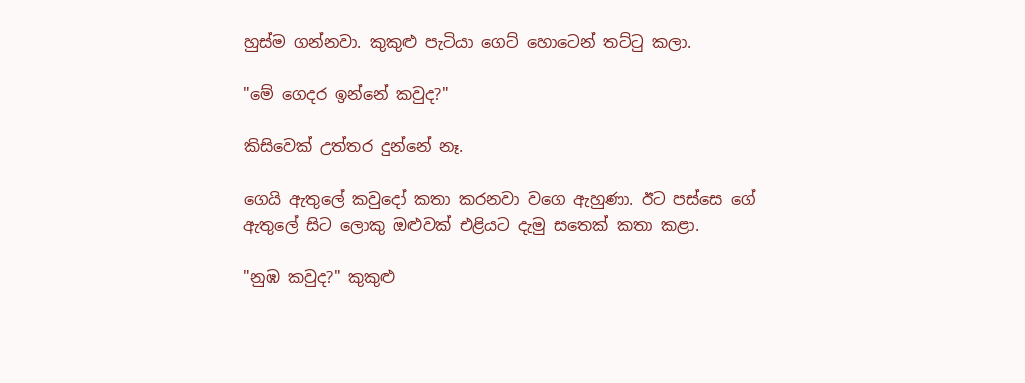හුස්ම ගන්නවා. කුකුළු පැටියා ගෙට් හොටෙන් තට්ටු කලා.

"මේ ගෙදර ඉන්නේ කවුද?"

කිසිවෙක් උත්තර දුන්නේ නෑ.

ගෙයි ඇතුලේ කවුදෝ කතා කරනවා වගෙ ඇහුණා. ඊට පස්සෙ ගේ ඇතුලේ සිට ලොකු ඔළුවක් එළියට දැමු සතෙක් කතා කළා.

"නුඹ කවුද?" කුකුළු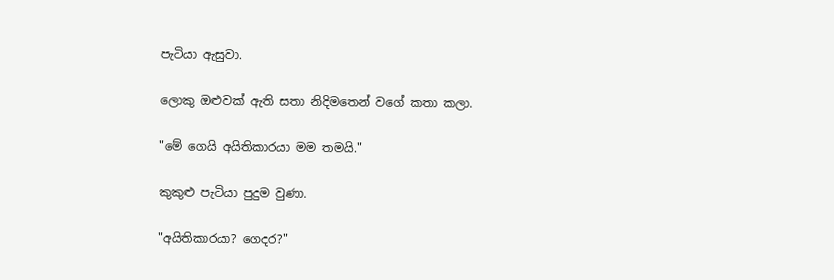පැටියා ඇසුවා.

ලොකු ඔළුවක් ඇති සතා නිදිමතෙන් වගේ කතා කලා.

"මේ ගෙයි අයිතිකාරයා මම තමයි."

කුකුළු පැටියා පුදුම වුණා.

"අයිතිකාරයා? ගෙදර?"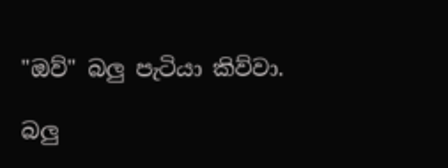"ඔව්" බලු පැටියා කිව්වා.

බලු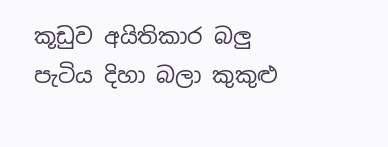කූඩුව අයිතිකාර බලු පැටිය දිහා බලා කුකුළු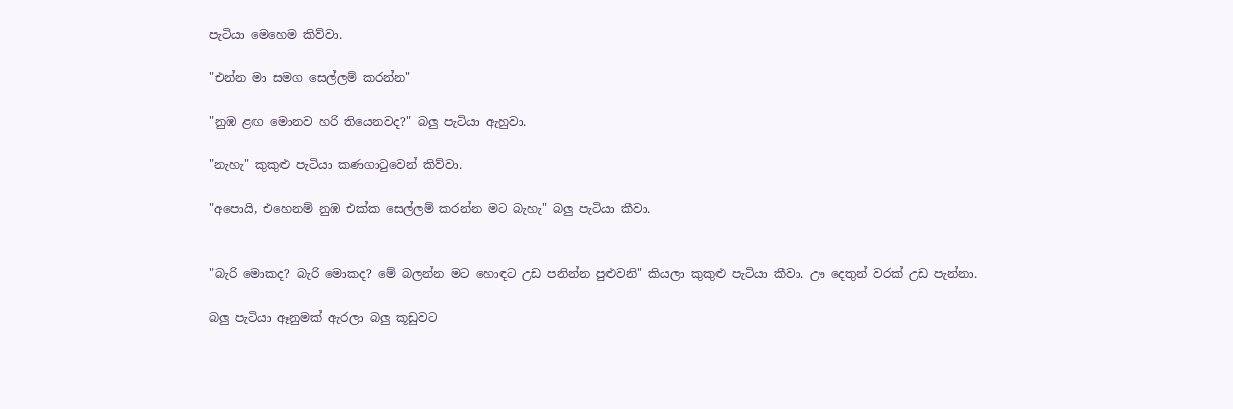පැටියා මෙහෙම කිව්වා.

"එන්න මා සමග සෙල්ලම් කරන්න"

"නුඹ ළඟ මොනව හරි තියෙනවද?" බලු පැටියා ඇහුවා.

"නැහැ" කුකුළු පැටියා කණගාටුවෙන් කිව්වා.

"අපොයි, එහෙනම් නුඹ එක්ක සෙල්ලම් කරන්න මට බැහැ" බලු පැටියා කීවා.


"බැරි මොකද? බැරි මොකද? මේ බලන්න මට හොඳට උඩ පනින්න පුළුවනි" කියලා කුකුළු පැටියා කීවා. ඌ දෙතුන් වරක් උඩ පැන්නා.

බලු පැටියා ඈනුමක් ඇරලා බලු කූඩුවට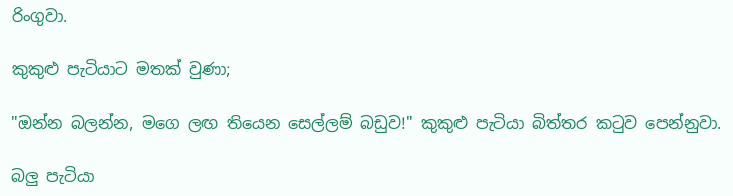රිංගුවා.

කුකුළු පැටියාට මතක් වුණා;

"ඔන්න බලන්න, මගෙ ලඟ තියෙන සෙල්ලම් බඩුව!" කුකුළු පැටියා බිත්තර කටුව පෙන්නුවා.

බලු පැටියා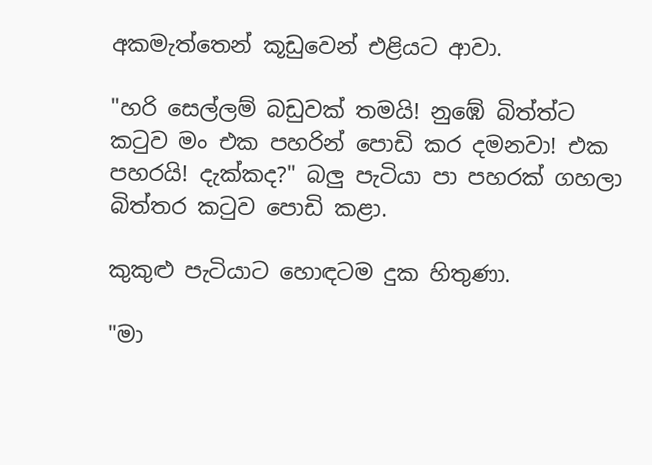අකමැත්තෙන් කූඩුවෙන් එළියට ආවා.

"හරි සෙල්ලම් බඩුවක් තමයි! නුඹේ බිත්ත්ට කටුව මං එක පහරින් පොඩි කර දමනවා! එක පහරයි! දැක්කද?" බලු පැටියා පා පහරක් ගහලා බිත්තර කටුව පොඩි කළා.

කුකුළු පැටියාට හොඳටම දුක හිතුණා.

"මා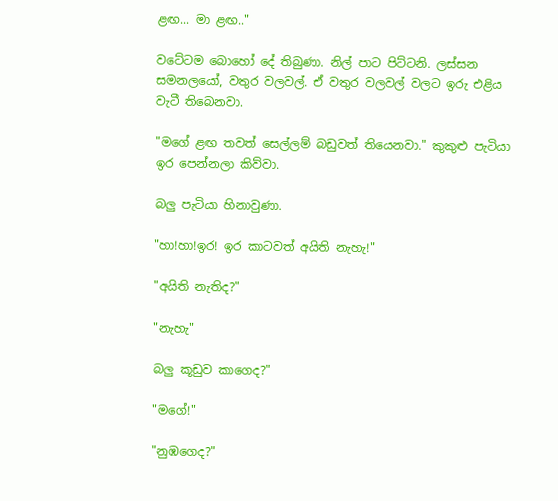ළඟ... මා ළඟ.."

වටේටම බොහෝ දේ තිබුණා. නිල් පාට පිට්ටනි. ලස්සන සමනලයෝ, වතුර වලවල්. ඒ වතුර වලවල් වලට ඉරු එළිය වැටී තිබෙනවා.

"මගේ ළඟ තවත් සෙල්ලම් බඩුවත් තියෙනවා." කුකුළු පැටියා ඉර පෙන්නලා කිව්වා.

බලු පැටියා හිනාවුණා.

"හා!හා!ඉර! ඉර කාටවත් අයිති නැහැ!"

"අයිති නැතිද?"

"නැහැ"

බලු කූඩුව කාගෙද?"

"මගේ!"

"නුඹගෙද?"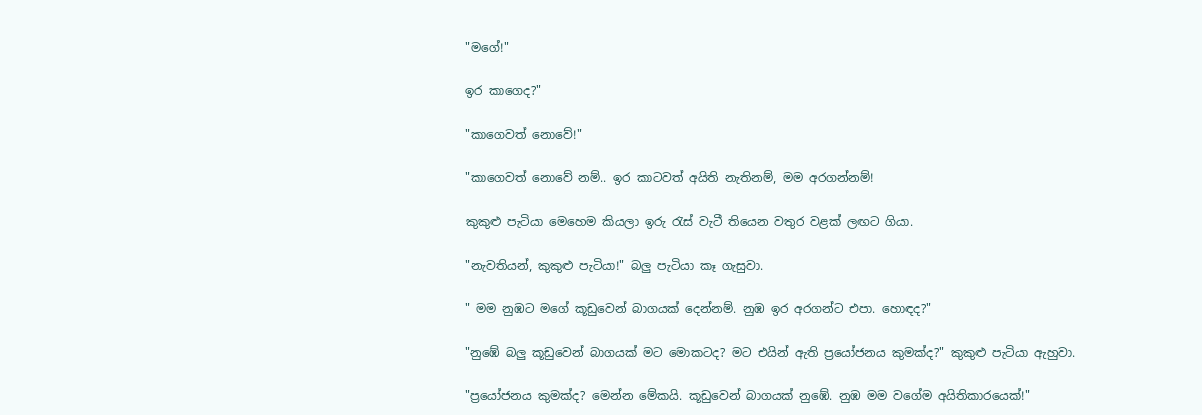"මගේ!"

ඉර කාගෙද?"

"කාගෙවත් නොවේ!"

"කාගෙවත් නොවේ නම්.. ඉර කාටවත් අයිති නැතිනම්, මම අරගන්නම්!

කුකුළු පැටියා මෙහෙම කියලා ඉරු රැස් වැටී තියෙන වතුර වළක් ලඟට ගියා.

"නැවතියන්, කුකුළු පැටියා!" බලු පැටියා කෑ ගැසුවා.

" මම නුඹට මගේ කූඩුවෙන් බාගයක් දෙන්නම්. නුඹ ඉර අරගන්ට එපා. හොඳද?"

"නුඹේ බලු කූඩුවෙන් බාගයක් මට මොකටද? මට එයින් ඇති ප්‍රයෝජනය කුමක්ද?" කුකුළු පැටියා ඇහුවා.

"ප්‍රයෝජනය කුමක්ද? මෙන්න මේකයි. කූඩුවෙන් බාගයක් නුඹේ. නුඹ මම වගේම අයිතිකාරයෙක්!"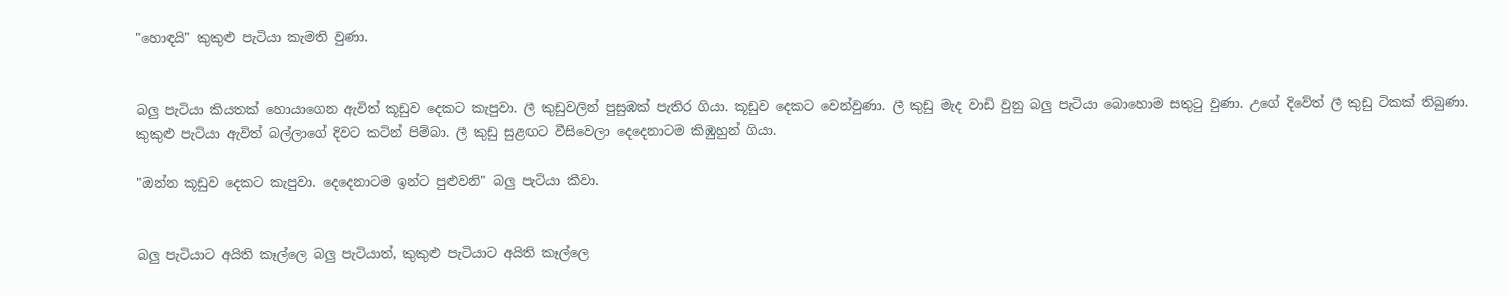"හොඳයි" කුකුළු පැටියා කැමති වුණා.


බලු පැටියා කියතක් හොයාගෙන ඇවිත් කූඩුව දෙකට කැපුවා. ලී කුඩුවලින් පුසුඹක් පැතිර ගියා. කූඩුව දෙකට වෙන්වුණා. ලී කුඩු මැද වාඩි වුනු බලු පැටියා බොහොම සතුටු වුණා. උගේ දිවේත් ලී කුඩු ටිකක් තිබුණා. කුකුළු පැටියා ඇවිත් බල්ලාගේ දිවට කටින් පිම්බා. ලී කුඩු සුළඟට වීසිවෙලා දෙදෙනාටම කිඹුහුන් ගියා.

"ඔන්න කූඩුව දෙකට කැපුවා. දෙදෙනාටම ඉන්ට පුළුවනි" බලු පැටියා කීවා.


බලු පැටියාට අයිති කෑල්ලෙ බලු පැටියාත්, කුකුළු පැටියාට අයිති කෑල්ලෙ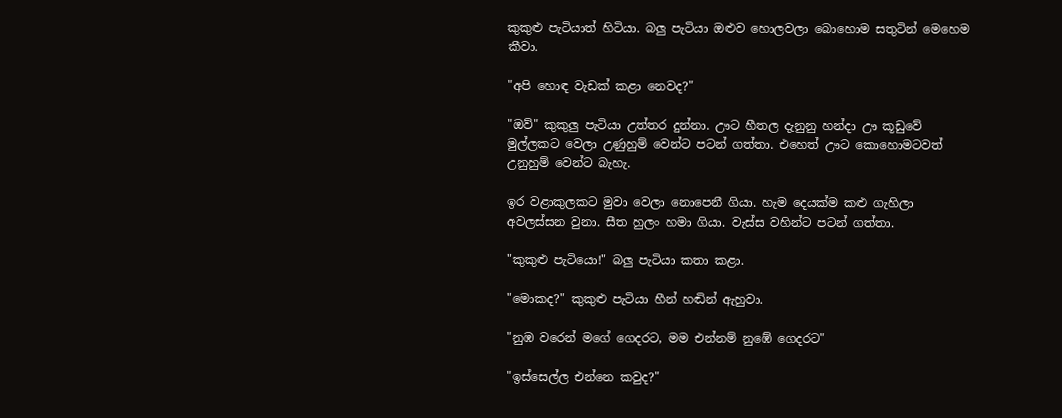කුකුළු පැටියාත් හිටියා. බලු පැටියා ඔළුව හොලවලා බොහොම සතුටින් මෙහෙම කීවා.

"අපි හොඳ වැඩක් කළා නෙවද?"

"ඔව්" කුකුලු පැටියා උත්තර දුන්නා. ඌට හීතල දැනුනු හන්දා ඌ කූඩුවේ මුල්ලකට වෙලා උණුහුම් වෙන්ට පටන් ගත්තා. එහෙත් ඌට කොහොමටවත් උනුහුම් වෙන්ට බැහැ.

ඉර වළාකුලකට මුවා වෙලා නොපෙනී ගියා. හැම දෙයක්ම කළු ගැහිලා අවලස්සන වුනා. සීත හුලං හමා ගියා. වැස්ස වහින්ට පටන් ගත්තා.

"කුකුළු පැටියො!" බලු පැටියා කතා කළා.

"මොකද?" කුකුළු පැටියා හීන් හඬින් ඇහුවා.

"නුඹ වරෙන් මගේ ගෙදරට, මම එන්නම් නුඹේ ගෙදරට"

"ඉස්සෙල්ල එන්නෙ කවුද?"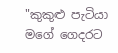"කුකුළු පැටියා මගේ ගෙදරට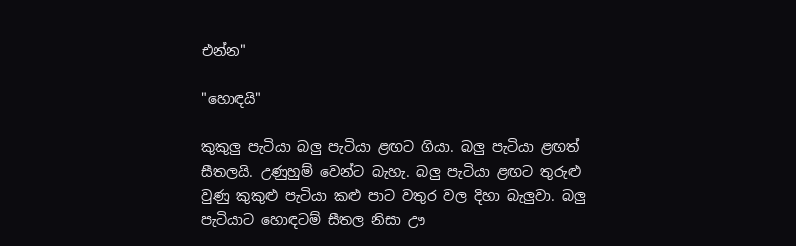එන්න"

"හොඳයි"

කුකුලු පැටියා බලු පැටියා ළඟට ගියා. බලු පැටියා ළඟත් සීතලයි. උණුහුම් වෙන්ට බැහැ. බලු පැටියා ළඟට තුරුළු වුණු කුකුළු පැටියා කළු පාට වතුර වල දිහා බැලුවා. බලු පැටියාට හොඳටම් සීතල නිසා ඌ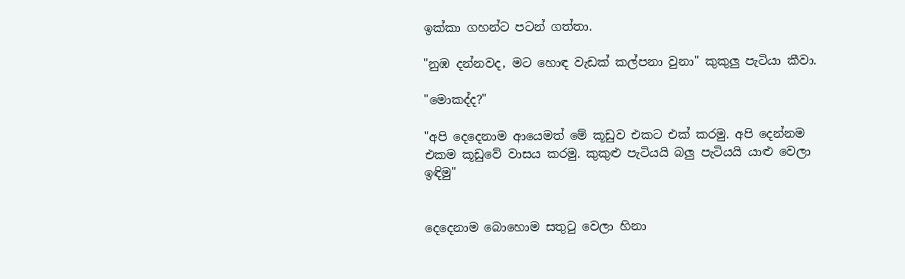ඉක්කා ගහන්ට පටන් ගත්තා.

"නුඹ දන්නවද, මට හොඳ වැඩක් කල්පනා වුනා" කුකුලු පැටියා කීවා.

"මොකද්ද?"

"අපි දෙදෙනාම ආයෙමත් මේ කූඩුව එකට එක් කරමු. අපි දෙන්නම එකම කූඩුවේ වාසය කරමු. කුකුළු පැටියයි බලු පැටියයි යාළු වෙලා ඉඳිමු"


දෙදෙනාම බොහොම සතුටු වෙලා හිනා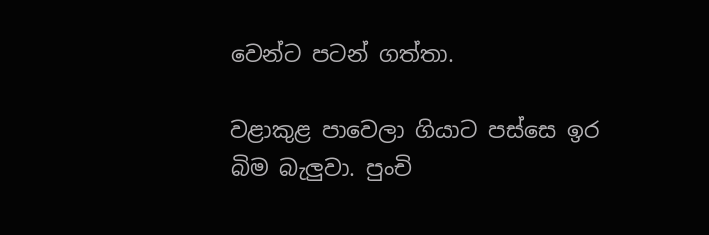වෙන්ට පටන් ගත්තා.

වළාකුළ පාවෙලා ගියාට පස්සෙ ඉර බිම බැලුවා. පුංචි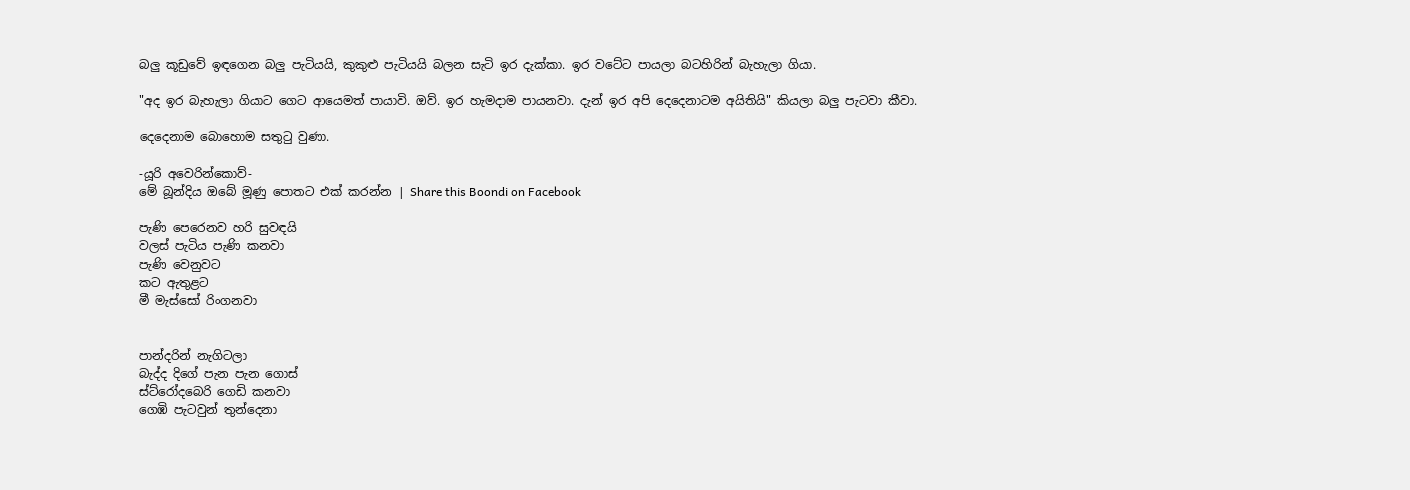බලු කූඩුවේ ඉඳගෙන බලු පැටියයි, කුකුළු පැටියයි බලන සැටි ඉර දැක්කා. ඉර වටේට පායලා බටහිරින් බැහැලා ගියා.

"අද ඉර බැහැලා ගියාට ගෙට ආයෙමත් පායාවි. ඔව්. ඉර හැමදාම පායනවා. දැන් ඉර අපි දෙදෙනාටම අයිතියි" කියලා බලු පැටවා කීවා.

දෙදෙනාම බොහොම සතුටු වුණා.

-යූරි අවෙරින්කොව්-
මේ බූන්දිය ඔබේ මූණු පොතට එක් කරන්න | Share this Boondi on Facebook

පැණි පෙරෙනව හරි සුවඳයි
වලස් පැටිය පැණි කනවා
පැණි වෙනුවට
කට ඇතුළට
මී මැස්සෝ රිංගනවා


පාන්දරින් නැගිටලා
බැද්ද දිගේ පැන පැන ගොස්
ස්ට්රෝදබෙරි ගෙඩි කනවා
ගෙඹි පැටවුන් තුන්දෙනා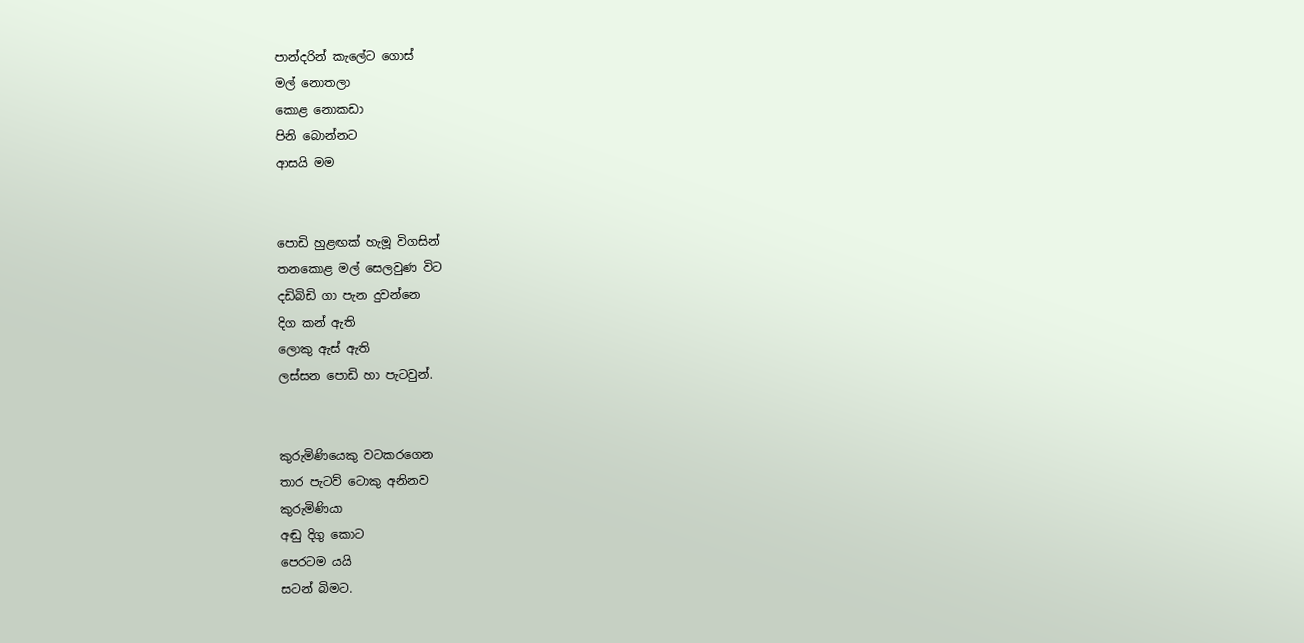පාන්දරින් කැලේට ගොස්
මල් නොතලා
කොළ නොකඩා
පිනි බොන්නට
ආසයි මම


පොඩි හුළඟක් හැමූ විගසින්
තනකොළ මල් සෙලවුණ විට
දඩිබිඩි ගා පැන දුවන්නෙ
දිග කන් ඇති
ලොකු ඇස් ඇති
ලස්සන පොඩි හා පැටවුන්.


කුරුමිණියෙකු වටකරගෙන
තාර පැටව් ටොකු අනිනව
කුරුමිණියා
අඬු දිගු කොට
පෙරටම යයි
සටන් බිමට.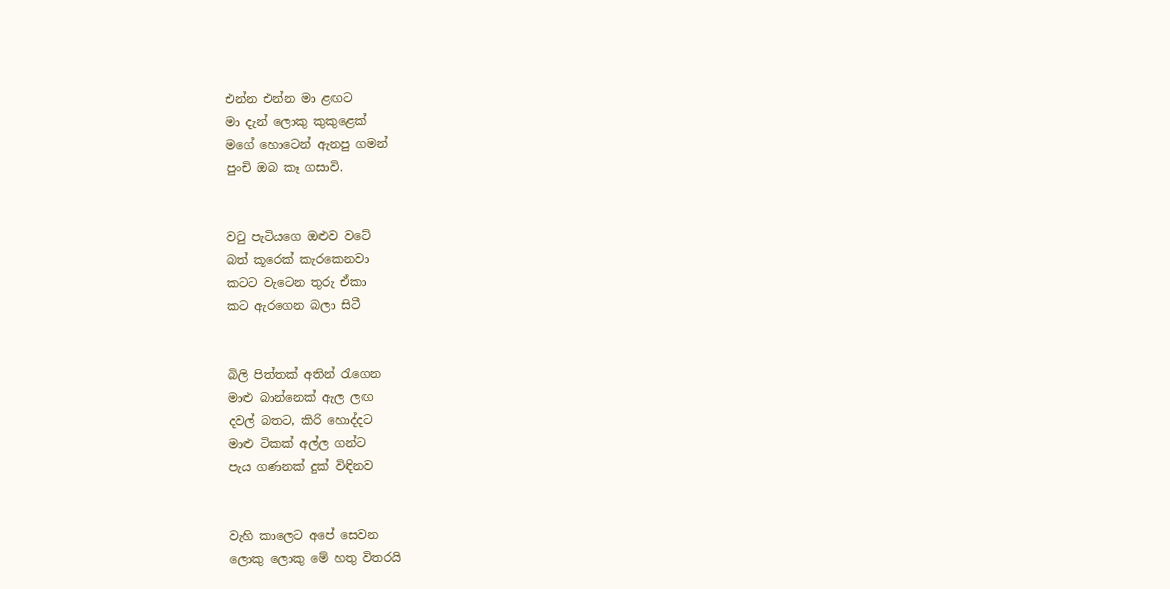එන්න එන්න මා ළඟට
මා දැන් ලොකු කුකුළෙක්
මගේ හොටෙන් ඇනපු ගමන්
පුංචි ඔබ කෑ ගසාවි.


වටු පැටියගෙ ඔළුව වටේ
බත් කූරෙක් කැරකෙනවා
කටට වැටෙන තුරු ඒකා
කට ඇරගෙන බලා සිටී


බිලි පිත්තක් අතින් රැගෙන
මාළු බාන්නෙක් ඇල ලඟ
දවල් බතට, කිරි හොද්දට
මාළු ටිකක් අල්ල ගන්ට
පැය ගණනක් දුක් විඳිනව


වැහි කාලෙට අපේ සෙවන
ලොකු ලොකු මේ හතු විතරයි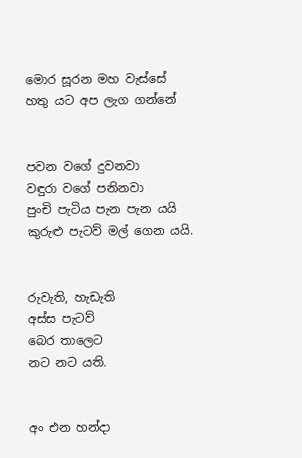මොර සූරන මහ වැස්සේ
හතු යට අප ලැග ගන්නේ


පවන වගේ දුවනවා
වඳුරා වගේ පනිනවා
පුංචි පැටිය පැන පැන යයි
කුරුළු පැටව් මල් ගෙන යයි.


රුවැති, හැඩැති
අස්ස පැටව්
බෙර තාලෙට
නට නට යති.


අං එන හන්දා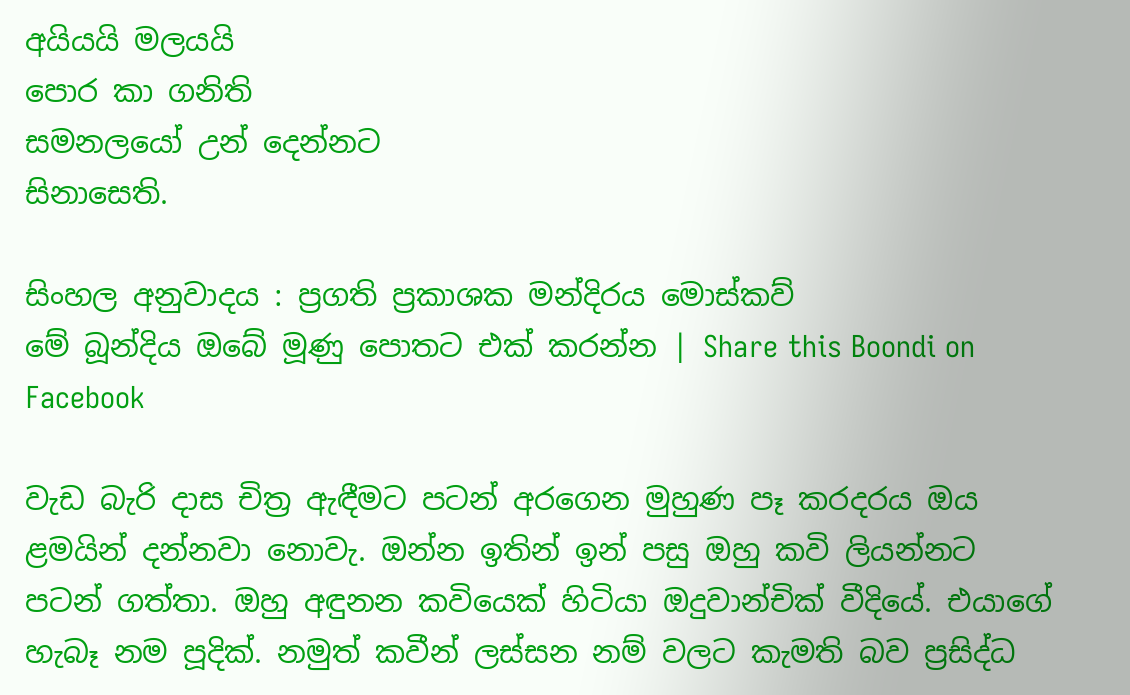අයියයි මලයයි
පොර කා ගනිති
සමනලයෝ උන් දෙන්නට
සිනාසෙති.

සිංහල අනුවාදය : ප්‍රගති ප්‍රකාශක මන්දිරය මොස්කව්
මේ බූන්දිය ඔබේ මූණු පොතට එක් කරන්න | Share this Boondi on Facebook

වැඩ බැරි දාස චිත්‍ර ඇඳීමට පටන් අරගෙන මුහුණ පෑ කරදරය ඔය ළමයින් දන්නවා නොවැ. ඔන්න ඉතින් ඉන් පසු ඔහු කවි ලියන්නට පටන් ගත්තා. ඔහු අඳුනන කවියෙක් හිටියා ඔදුවාන්චික් වීදියේ. එයාගේ හැබෑ නම පූදික්. නමුත් කවීන් ලස්සන නම් වලට කැමති බව ප්‍රසිද්ධ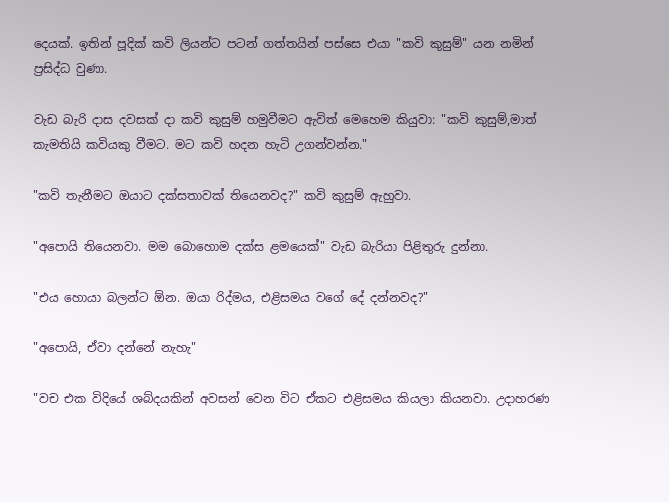දෙයක්. ඉතින් පූදික් කවි ලියන්ට පටන් ගත්තයින් පස්සෙ එයා "කවි කුසුම්" යන නමින් ප්‍රසිද්ධ වුණා.

වැඩ බැරි දාස දවසක් දා කවි කුසුම් හමුවීමට ඇවිත් මෙහෙම කියුවා: "කවි කුසුම්,මාත් කැමතියි කවියකු වීමට. මට කවි හදන හැටි උගන්වන්න."

"කවි තැනීමට ඔයාට දක්සතාවක් තියෙනවද?" කවි කුසුම් ඇහුවා.

"අපොයි තියෙනවා. මම බොහොම දක්ස ළමයෙක්" වැඩ බැරියා පිළිතුරු දුන්නා.

"එය හොයා බලන්ට ඕන. ඔයා රිද්මය, එළිසමය වගේ දේ දන්නවද?"

"අපොයි, ඒවා දන්නේ නැහැ"

"වච එක විදියේ ශබ්දයකින් අවසන් වෙන විට ඒකට එළිසමය කියලා කියනවා. උදාහරණ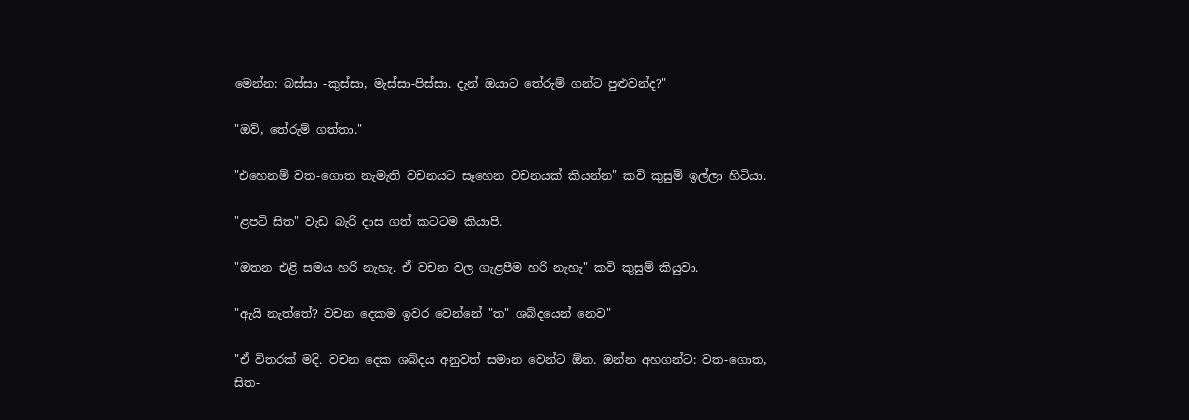මෙන්න: බස්සා -කුස්සා, මැස්සා-පිස්සා. දැන් ඔයාට තේරුම් ගන්ට පුළුවන්ද?"

"ඔව්, තේරුම් ගත්තා."

"එහෙනම් වත-ගොත නැමැති වචනයට සෑහෙන වචනයක් කියන්න" කවි කුසුම් ඉල්ලා හිටියා.

"ළපටි සිත" වැඩ බැරි දාස ගත් කටටම කියාපි.

"ඔතන එළි සමය හරි නැහැ. ඒ වචන වල ගැළපීම හරි නැහැ" කවි කුසුම් කියුවා.

"ඇයි නැත්තේ? වචන දෙකම ඉවර වෙන්නේ "ත" ශබ්දයෙන් නෙව"

"ඒ විතරක් මදි. වචන දෙක ශබ්දය අනුවත් සමාන වෙන්ට ඕන. ඔන්න අහගන්ට: වත-ගොත, සිත-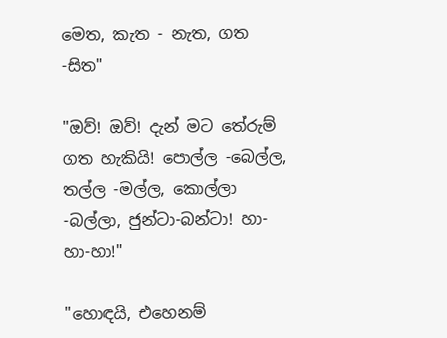මෙත, කැත - නැත, ගත -සිත"

"ඔව්! ඔව්! දැන් මට තේරුම් ගත හැකියි! පොල්ල -බෙල්ල, තල්ල -මල්ල, කොල්ලා -බල්ලා, ජුන්ටා-බන්ටා! හා-හා-හා!"

"හොඳයි, එහෙනම්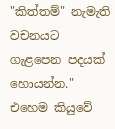"කිත්තම්" නැමැති වචනයට ගැළපෙන පදයක් හොයන්න." එහෙම කියුවේ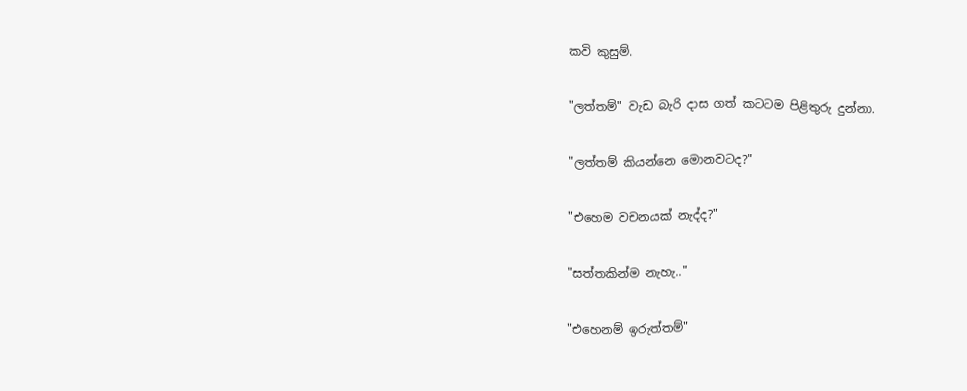කවි කුසුම්.

"ලත්තම්" වැඩ බැරි දාස ගත් කටටම පිළිතුරු දුන්නා.

"ලත්තම් කියන්නෙ මොනවටද?"

"එහෙම වචනයක් නැද්ද?"

"සත්තකින්ම නැහැ.."

"එහෙනම් ඉරුත්තම්"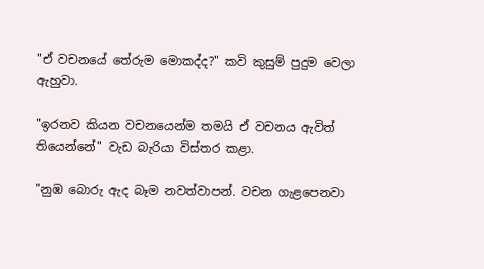"ඒ වචනයේ තේරුම මොකද්ද?" කවි කුසුම් පුදුම වෙලා ඇහුවා.

"ඉරනව කියන වචනයෙන්ම තමයි ඒ වචනය ඇවිත් තියෙන්නේ" වැඩ බැරියා විස්තර කළා.

"නුඹ බොරු ඇද බෑම නවත්වාපන්. වචන ගැළපෙනවා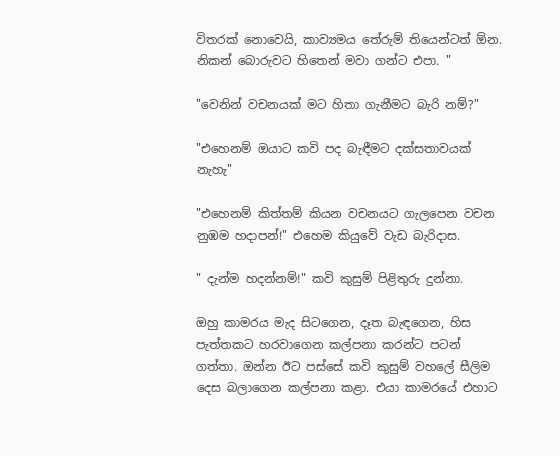විතරක් නොවෙයි, කාව්‍යමය තේරුම් තියෙන්ටත් ඕන. නිකන් බොරුවට හිතෙන් මවා ගන්ට එපා. "

"වෙනින් වචනයක් මට හිතා ගැනීමට බැරි නම්?"

"එහෙනම් ඔයාට කවි පද බැඳීමට දක්සතාවයක් නැහැ"

"එහෙනම් කිත්තම් කියන වචනයට ගැලපෙන වචන නුඹම හදාපන්!" එහෙම කියුවේ වැඩ බැරිදාස.

" දැන්ම හදන්නම්!" කවි කුසුම් පිළිතුරු දුන්නා.

ඔහු කාමරය මැද සිටගෙන, දෑත බැඳගෙන, හිස පැත්තකට හරවාගෙන කල්පනා කරන්ට පටන් ගත්තා. ඔන්න ඊට පස්සේ කවි කුසුම් වහලේ සීලිම දෙස බලාගෙන කල්පනා කළා. එයා කාමරයේ එහාට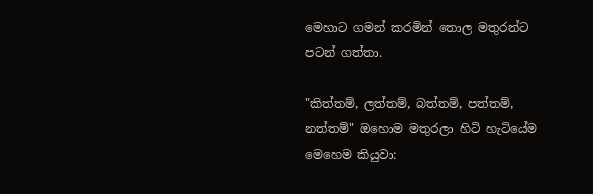මෙහාට ගමන් කරමින් තොල මතුරන්ට පටන් ගත්තා.

"කිත්තම්, ලත්තම්, බත්තම්, පත්තම්, නත්තම්" ඔහොම මතුරලා හිටි හැටියේම මෙහෙම කියුවා: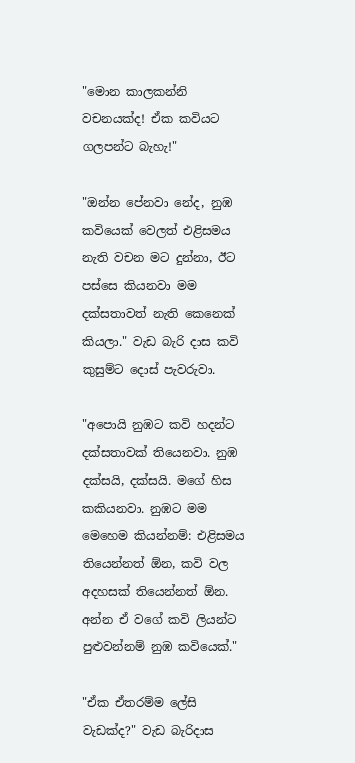"මොන කාලකන්නි වචනයක්ද! ඒක කවියට ගලපන්ට බැහැ!"

"ඔන්න පේනවා නේද, නුඹ කවියෙක් වෙලත් එළිසමය නැති වචන මට දුන්නා, ඊට පස්සෙ කියනවා මම දක්සතාවත් නැති කෙනෙක් කියලා." වැඩ බැරි දාස කවි කුසුම්ට දොස් පැවරුවා.

"අපොයි නුඹට කවි හදන්ට දක්සතාවක් තියෙනවා. නුඹ දක්සයි, දක්සයි. මගේ හිස කකියනවා. නුඹට මම මෙහෙම කියන්නම්: එළිසමය තියෙන්නත් ඕන, කවි වල අදහසක් තියෙන්නත් ඕන. අන්න ඒ වගේ කවි ලියන්ට පුළුවන්නම් නුඹ කවියෙක්."

"ඒක ඒතරම්ම ලේසි වැඩක්ද?" වැඩ බැරිදාස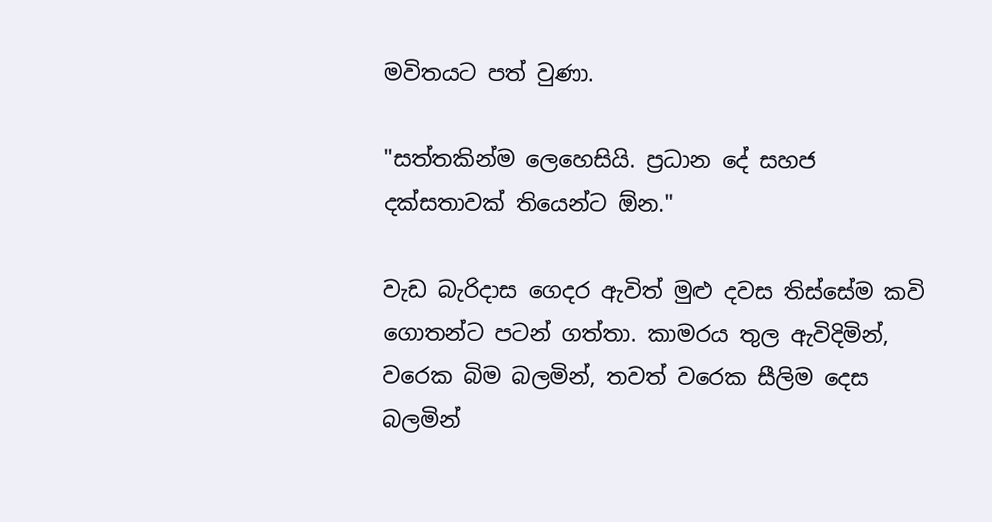මවිතයට පත් වුණා.

"සත්තකින්ම ලෙහෙසියි. ප්‍රධාන දේ සහජ දක්සතාවක් තියෙන්ට ඕන."

වැඩ බැරිදාස ගෙදර ඇවිත් මුළු දවස තිස්සේම කවි ගොතන්ට පටන් ගත්තා. කාමරය තුල ඇවිදිමින්, වරෙක බිම බලමින්, තවත් වරෙක සීලිම දෙස බලමින්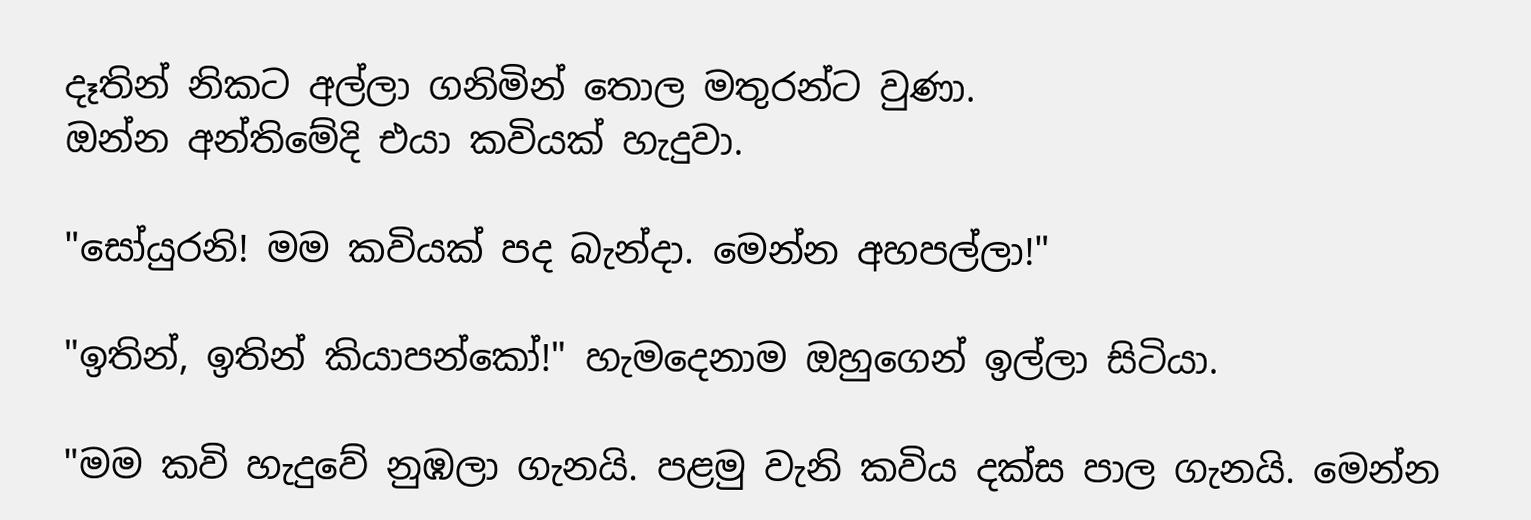දෑතින් නිකට අල්ලා ගනිමින් තොල මතුරන්ට වුණා.
ඔන්න අන්තිමේදි එයා කවියක් හැදුවා.

"සෝයුරනි! මම කවියක් පද බැන්දා. මෙන්න අහපල්ලා!"

"ඉතින්, ඉතින් කියාපන්කෝ!" හැමදෙනාම ඔහුගෙන් ඉල්ලා සිටියා.

"මම කවි හැදුවේ නුඹලා ගැනයි. පළමු වැනි කවිය දක්ස පාල ගැනයි. මෙන්න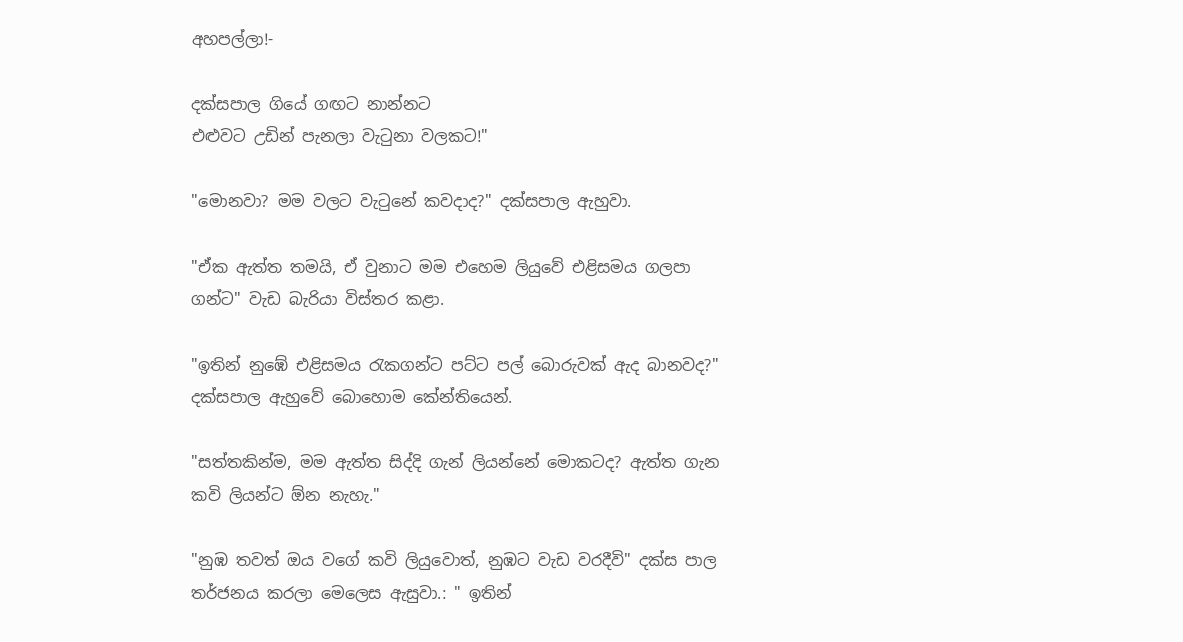අහපල්ලා!-

දක්සපාල ගියේ ගඟට නාන්නට
එළුවට උඩින් පැනලා වැටුනා වලකට!"

"මොනවා? මම වලට වැටුනේ කවදාද?" දක්සපාල ඇහුවා.

"ඒක ඇත්ත තමයි, ඒ වුනාට මම එහෙම ලියුවේ එළිසමය ගලපා ගන්ට" වැඩ බැරියා විස්තර කළා.

"ඉතින් නුඹේ එළිසමය රැකගන්ට පට්ට පල් බොරුවක් ඇද බානවද?" දක්සපාල ඇහුවේ බොහොම කේන්තියෙන්.

"සත්තකින්ම, මම ඇත්ත සිද්දි ගැන් ලියන්නේ මොකටද? ඇත්ත ගැන කවි ලියන්ට ඕන නැහැ."

"නුඹ තවත් ඔය වගේ කවි ලියුවොත්, නුඹට වැඩ වරදීවි" දක්ස පාල තර්ජනය කරලා මෙලෙස ඇසුවා.: " ඉතින්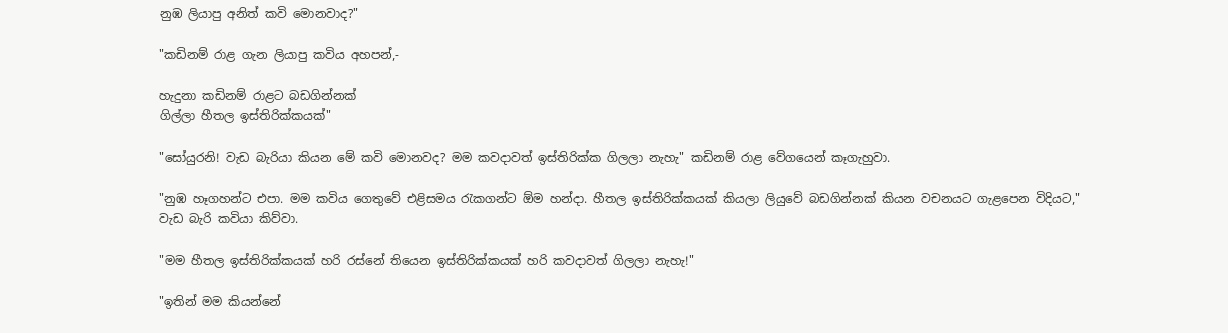නුඹ ලියාපු අනිත් කවි මොනවාද?"

"කඩිනම් රාළ ගැන ලියාපු කවිය අහපන්,-

හැදුනා කඩිනම් රාළට බඩගින්නක්
ගිල්ලා හීතල ඉස්තිරික්කයක්"

"සෝයුරනි! වැඩ බැරියා කියන මේ කවි මොනවද? මම කවදාවත් ඉස්තිරික්ක ගිලලා නැහැ" කඩිනම් රාළ වේගයෙන් කෑගැහුවා.

"නුඹ හෑගහන්ට එපා. මම කවිය ගෙතුවේ එළිසමය රැකගන්ට ඕම හන්දා. හීතල ඉස්තිරික්කයක් කියලා ලියුවේ බඩගින්නක් කියන වචනයට ගැළපෙන විදියට," වැඩ බැරි කවියා කිව්වා.

"මම හීතල ඉස්තිරික්කයක් හරි රස්නේ තියෙන ඉස්තිරික්කයක් හරි කවදාවත් ගිලලා නැහැ!"

"ඉතින් මම කියන්නේ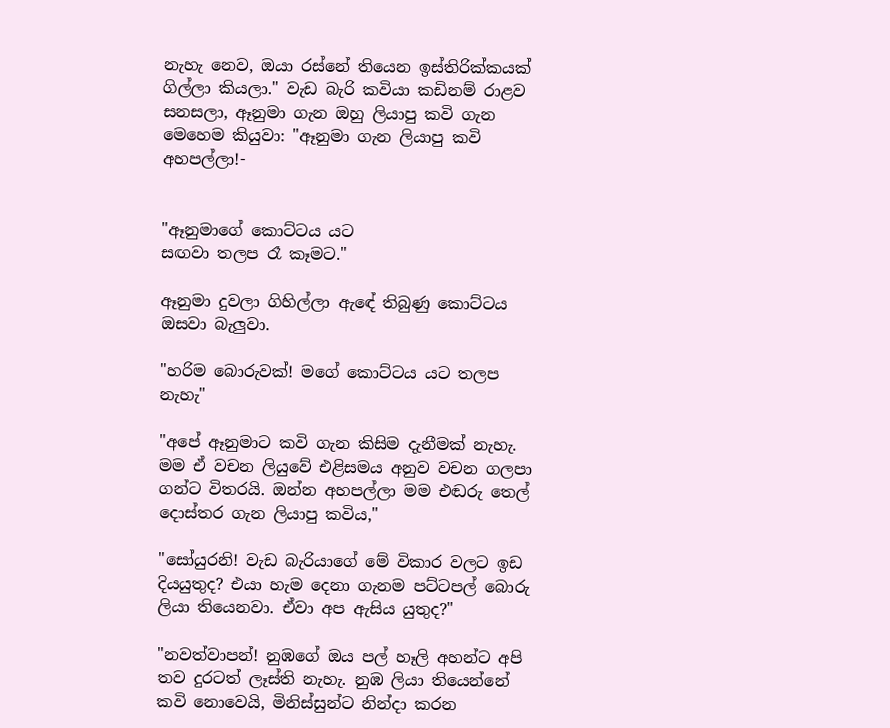නැහැ නෙව, ඔයා රස්නේ තියෙන ඉස්තිරික්කයක් ගිල්ලා කියලා." වැඩ බැරි කවියා කඩිනම් රාළව සනසලා, ඈනුමා ගැන ඔහු ලියාපු කවි ගැන මෙහෙම කියුවා: "ඈනුමා ගැන ලියාපු කවි අහපල්ලා!-


"ඈනුමාගේ කොට්ටය යට
සඟවා තලප රෑ කෑමට."

ඈනුමා දුවලා ගිහිල්ලා ඇඳේ තිබුණු කොට්ටය ඔසවා බැලුවා.

"හරිම බොරුවක්! මගේ කොට්ටය යට තලප නැහැ"

"අපේ ඈනුමාට කවි ගැන කිසිම දැනීමක් නැහැ. මම ඒ වචන ලියුවේ එළිසමය අනුව වචන ගලපා ගන්ට විතරයි. ඔන්න අහපල්ලා මම එඬරු තෙල් දොස්තර ගැන ලියාපු කවිය,"

"සෝයුරනි! වැඩ බැරියාගේ මේ විකාර වලට ඉඩ දියයුතුද? එයා හැම දෙනා ගැනම පට්ටපල් බොරු ලියා තියෙනවා. ඒවා අප ඇසිය යුතුද?"

"නවත්වාපන්! නුඹගේ ඔය පල් හෑලි අහන්ට අපි තව දුරටත් ලෑස්ති නැහැ. නුඹ ලියා තියෙන්නේ කවි නොවෙයි, මිනිස්සුන්ට නින්දා කරන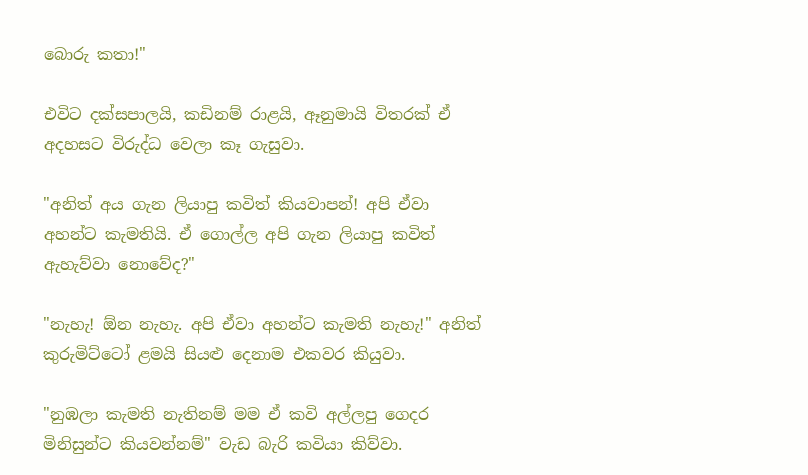බොරු කතා!"

එවිට දක්සපාලයි, කඩිනම් රාළයි, ඈනුමායි විතරක් ඒ අදහසට විරුද්ධ වෙලා කෑ ගැසුවා.

"අනිත් අය ගැන ලියාපු කවිත් කියවාපන්! අපි ඒවා අහන්ට කැමතියි. ඒ ගොල්ල අපි ගැන ලියාපු කවිත් ඇහැව්වා නොවේද?"

"නැහැ! ඕන නැහැ. අපි ඒවා අහන්ට කැමති නැහැ!" අනිත් කුරුමිට්ටෝ ළමයි සියළු දෙනාම එකවර කියුවා.

"නුඹලා කැමති නැතිනම් මම ඒ කවි අල්ලපු ගෙදර මිනිසුන්ට කියවන්නම්" වැඩ බැරි කවියා කිව්වා.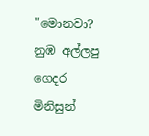"මොනවා? නුඹ අල්ලපු ගෙදර මිනිසුන්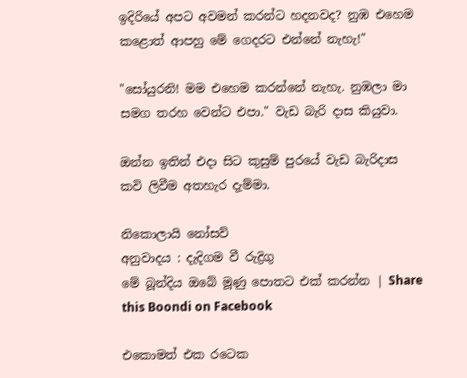ඉදිරියේ අපට අවමන් කරන්ට හදනවද? නුඹ එහෙම කළොත් ආපහු මේ ගෙදරට එන්නේ නැහැ!"

"සෝයුරනි! මම එහෙම කරන්නේ නැහැ. නුඹලා මා සමග තරහ වෙන්ට එපා." වැඩ බැරි දාස කියුවා.

ඔන්න ඉතින් එදා සිට කුසුම් පුරයේ වැඩ බැරිදාස කවි ලිවීම අතහැර දැම්මා.

නිකොලායි නෝසව්
අනුවාදය : දැදිගම වී රුද්‍රිගු
මේ බූන්දිය ඔබේ මූණු පොතට එක් කරන්න | Share this Boondi on Facebook

එකොමත් එක රටෙක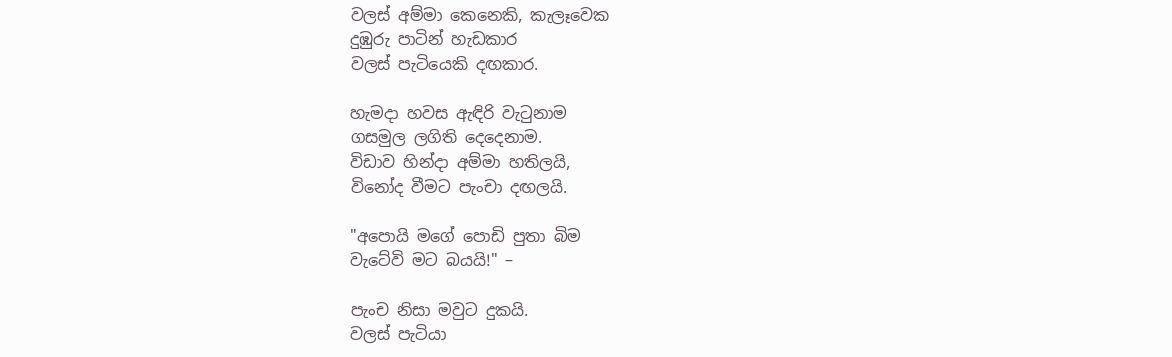වලස් අම්මා කෙනෙකි, කැලෑවෙක
දුඹුරු පාටින් හැඩකාර
වලස් පැටියෙකි දඟකාර.

හැමදා හවස ඇඳිරි වැටුනාම
ගසමුල ලගිති දෙදෙනාම.
විඩාව හින්දා අම්මා හතිලයි,
විනෝද වීමට පැංචා දඟලයි.

"අපොයි මගේ පොඩි පුතා බිම
වැටේවි මට බයයි!" –

පැංච නිසා මවුට දුකයි.
වලස් පැටියා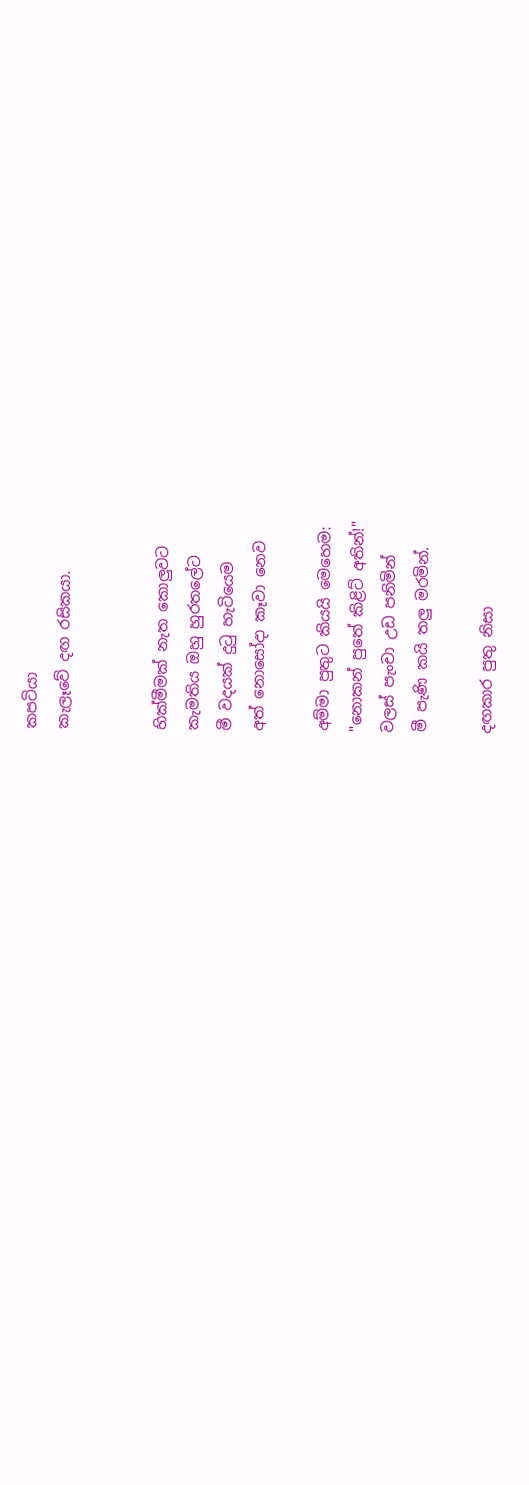කපටියා
කැලෑවේ දඟ රසිකයා.


හික්මීමක් නැත කොලුවට
කැමතිය ඔහු හුරතලේට
මී වදයක් දුටු හැටියෙම
අත් නොසෝදා කෑවා නෙව

අම්මා පුතුට කියයි මෙහෙම:
"නොකන් පුතේ කිළිට් අතින්!"
වලස් පැංචා උඩ පනිමින්
මී පැණි කයි තලු මරමින්.

දඟකාර පුතු නිසා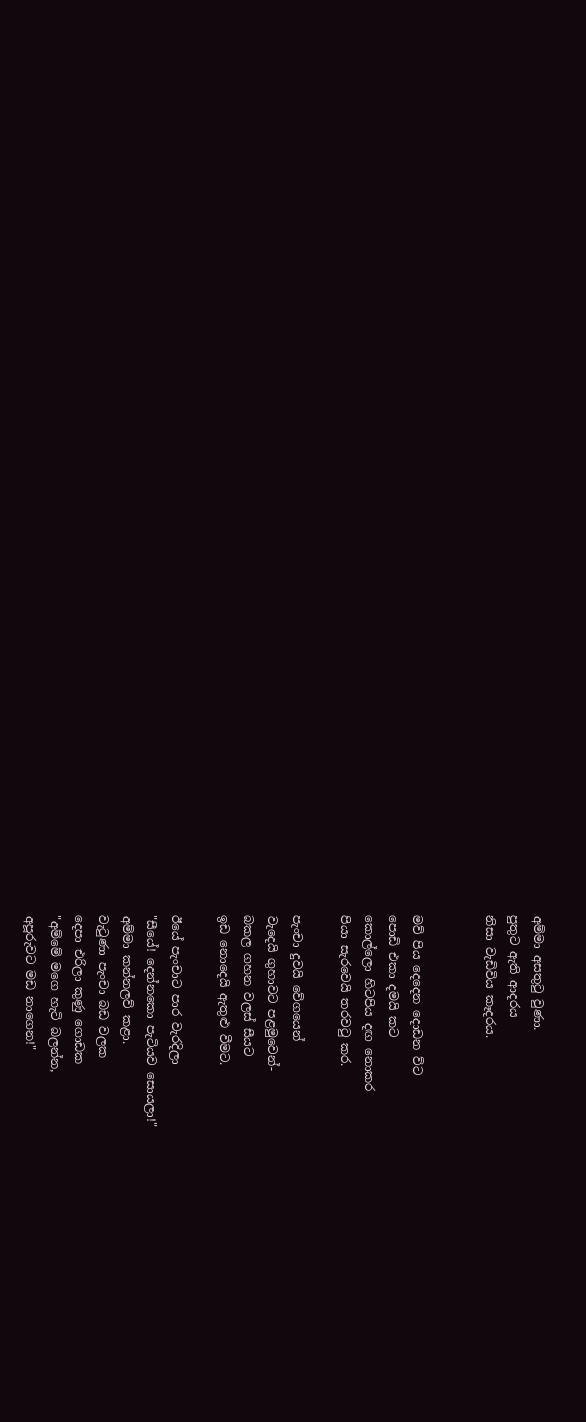අම්මා අසතුටු වුණා.
පුතුට ඇති ආදරය
නිසා වැඩිවිය කෑදරය.


මව් පිය දෙදෙන දොඩන ව්ට
පොඩි එකා දමයි කට
කොල්ලො හිටපිය දඟ නොකර
පියා සැරවෙයි තරවටු කර.

පැංචා දුවයි වේගයෙන්
වැදෙයි ගුහාවට පළමුවෙන්-
බකල ගහන වලස් සීයට
ඉඩ නොදෙයි ඇතුළු වීමට.

ඊයේ පැංචාට පාර වැරදිලා
"සීයේ! දෙන්නකො පැටියව සොයලා!"
අම්මා කන්නලව් කළා.
වැටුණා පැංචා බඩ වලක
දෙපා එරිලා කුණු ගොඩක
"අම්මේ මගෙ හැටි බලන්න,
අපූරුවට මඩ නාගෙන!"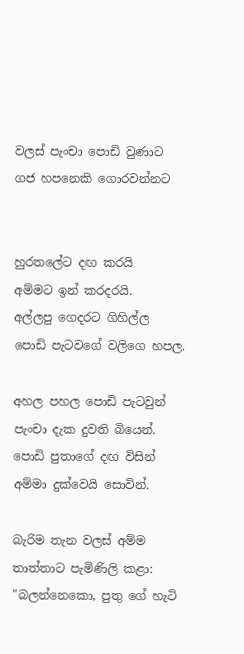වලස් පැංචා පොඩි වුණාට
ගජ හපනෙකි ගොරවන්නට


හුරතලේට දඟ කරයි
අම්මට ඉන් කරදරයි.
අල්ලපු ගෙදරට ගිහිල්ල
පොඩි පැටවගේ වලිගෙ හපල.

අහල පහල පොඩි පැටවුන්
පැංචා දැක දුවති බියෙන්.
පොඩි පුතාගේ දඟ විසින්
අම්මා දුක්වෙයි සොවින්.

බැරිම තැන වලස් අම්ම
තාත්තාට පැමිණිලි කළා:
"බලන්නෙකො, පුතු ගේ හැටි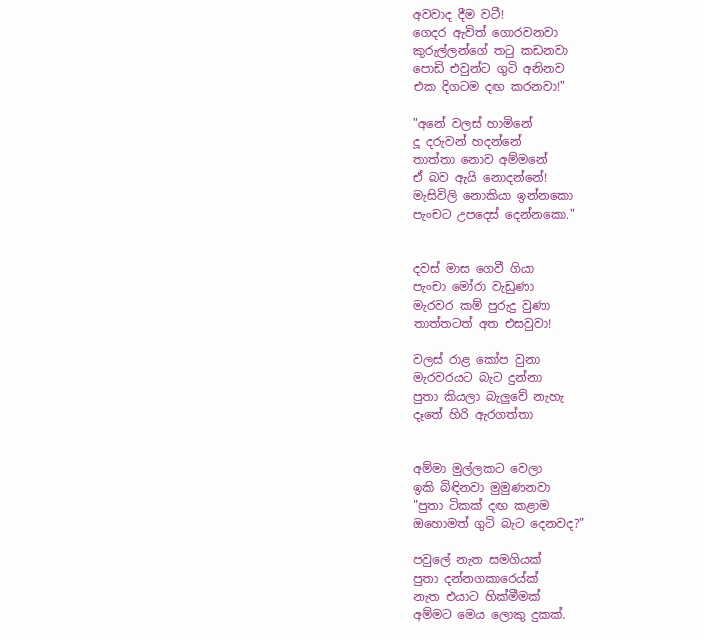අවවාද දීම වටී!
ගෙදර ඇවිත් ගොරවනවා
කුරුල්ලන්ගේ තටු කඩනවා
පොඩි එවුන්ට ගුටි අනිනව
එක දිගටම දඟ කරනවා!"

"අනේ වලස් හාමිනේ
දූ දරුවන් හදන්නේ
තාත්තා නොව අම්මනේ
ඒ බව ඇයි නොදන්නේ!
මැසිවිලි නොකියා ඉන්නකො
පැංචට උපදෙස් දෙන්නකො."


දවස් මාස ගෙවී ගියා
පැංචා මෝරා වැඩුණා
මැරවර කම් පුරුදු වුණා
තාත්තටත් අත එසවුවා!

වලස් රාළ කෝප වුනා
මැරවරයට බැට දුන්නා
පුතා කියලා බැලුවේ නැහැ
දෑතේ හිරි ඇරගත්තා


අම්මා මුල්ලකට වෙලා
ඉකි බිඳිනවා මුමුණනවා
"පුතා ටිකක් දඟ කළාම
ඔහොමත් ගුටි බැට දෙනවද?"

පවුලේ නැත සමගියක්
පුතා දන්නගකාරෙය්ක්
නැත එයාට හික්මීමක්
අම්මට මෙය ලොකු දුකක්.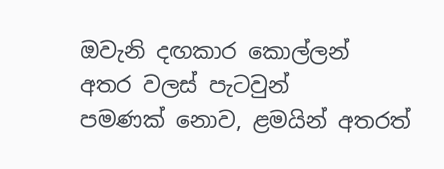ඔවැනි දඟකාර කොල්ලන්
අතර වලස් පැටවුන්
පමණක් නොව, ළමයින් අතරත්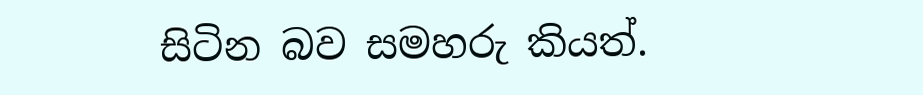සිටින බව සමහරු කියත්.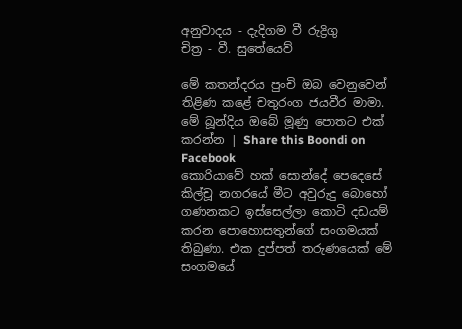අනුවාදය - දැදිගම වී රුද්‍රිගු
චිත්‍ර - වී. සුතේයෙව්

මේ කතන්දරය පුංචි ඔබ වෙනුවෙන් තිළිණ කළේ චතුරංග ජයවීර මාමා.
මේ බූන්දිය ඔබේ මූණු පොතට එක් කරන්න | Share this Boondi on Facebook
කොරියාවේ හක් සොන්දේ පෙදෙසේ කිල්චූ නගරයේ මීට අවුරුදු බොහෝ ගණනකට ඉස්සෙල්ලා කොටි දඩයම් කරන පොහොසතුන්ගේ සංගමයක් තිබුණා. එක දුප්පත් තරුණයෙක් මේ සංගමයේ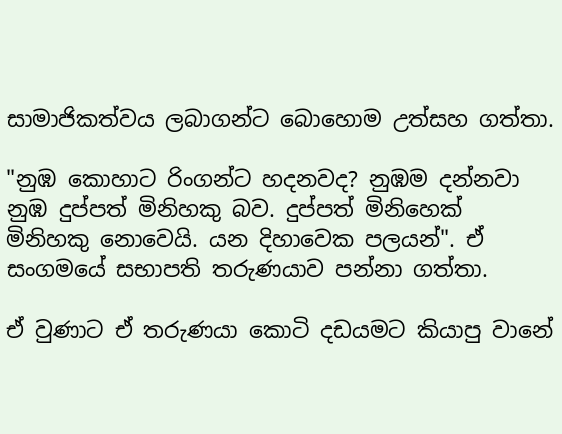සාමාජිකත්වය ලබාගන්ට බොහොම උත්සහ ගත්තා.

"නුඹ කොහාට රිංගන්ට හදනවද? නුඹම දන්නවා නුඹ දුප්පත් මිනිහකු බව. දුප්පත් මිනිහෙක් මිනිහකු නොවෙයි. යන දිහාවෙක පලයන්". ඒ සංගමයේ සභාපති තරුණයාව පන්නා ගත්තා.

ඒ වුණාට ඒ තරුණයා කොටි දඩයමට කියාපු වානේ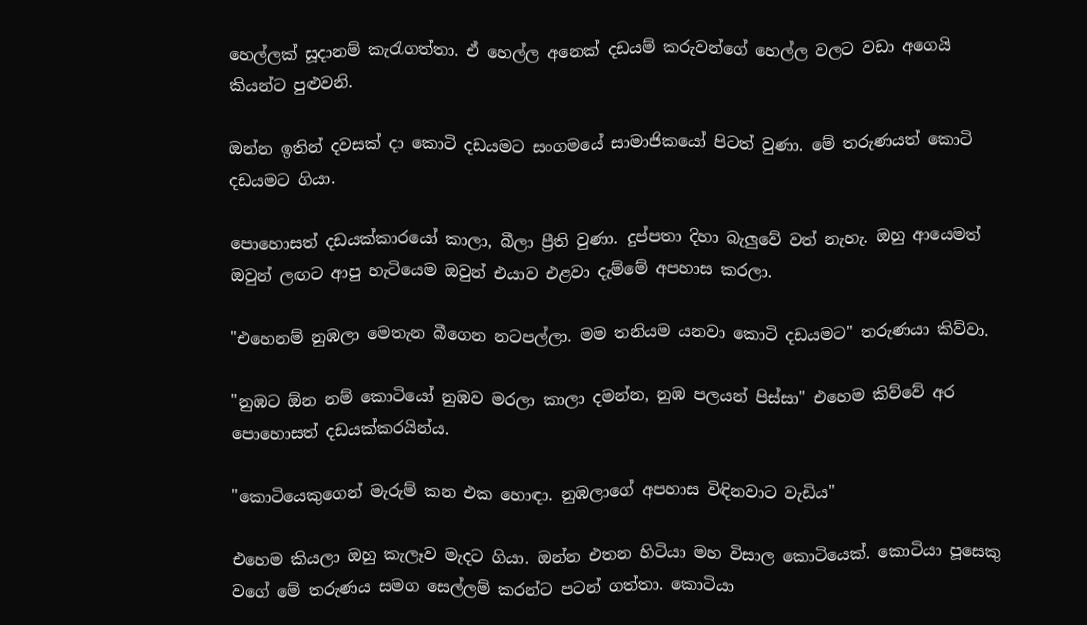හෙල්ලක් සූදානම් කැරැගත්තා. ඒ හෙල්ල අනෙක් දඩයම් කරුවන්ගේ හෙල්ල වලට වඩා අගෙයි කියන්ට පුළුවනි.

ඔන්න ඉතින් දවසක් දා කොටි දඩයමට සංගමයේ සාමාජිකයෝ පිටත් වුණා. මේ තරුණයත් කොටි දඩයමට ගියා.

පොහොසත් දඩයක්කාරයෝ කාලා, බීලා ප්‍රීති වුණා. දුප්පතා දිහා බැලුවේ වත් නැහැ. ඔහු ආයෙමත් ඔවුන් ලඟට ආපු හැටියෙම ඔවුන් එයාව එළවා දැම්මේ අපහාස කරලා.

"එහෙනම් නුඹලා මෙතැන බීගෙන නටපල්ලා. මම තනියම යනවා කොටි දඩයමට" තරුණයා කිව්වා.

"නුඹට ඕන නම් කොටියෝ නුඹව මරලා කාලා දමන්න, නුඹ පලයන් පිස්සා" එහෙම කිව්වේ අර පොහොසත් දඩයක්කරයින්ය.

"කොටියෙකුගෙන් මැරුම් කන එක හොඳා. නුඹලාගේ අපහාස විඳිනවාට වැඩිය"

එහෙම කියලා ඔහු කැලෑව මැදට ගියා. ඔන්න එතන හිටියා මහ විසාල කොටියෙක්. කොටියා පූසෙකු වගේ මේ තරුණය සමග සෙල්ලම් කරන්ට පටන් ගත්තා. කොටියා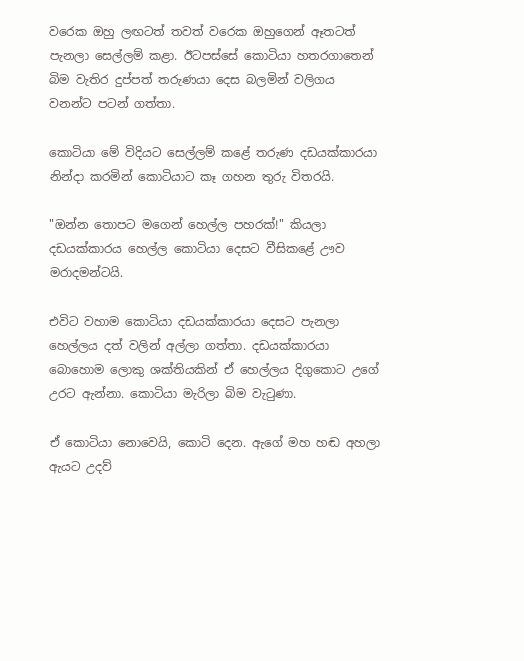වරෙක ඔහු ලඟටත් තවත් වරෙක ඔහුගෙන් ඈතටත් පැනලා සෙල්ලම් කළා. ඊටපස්සේ කොටියා හතරගාතෙන් බිම වැතිර දුප්පත් තරුණයා දෙස බලමින් වලිගය වනන්ට පටන් ගත්තා.

කොටියා මේ විදියට සෙල්ලම් කළේ තරුණ දඩයක්කාරයා නින්දා කරමින් කොටියාට කෑ ගහන තුරු විතරයි.

"ඔන්න තොපට මගෙන් හෙල්ල පහරක්!" කියලා දඩයක්කාරය හෙල්ල කොටියා දෙසට වීසිකළේ ඌව මරාදමන්ටයි.

එවිට වහාම කොටියා දඩයක්කාරයා දෙසට පැනලා හෙල්ලය දත් වලින් අල්ලා ගත්තා. දඩයක්කාරයා බොහොම ලොකු ශක්තියකින් ඒ හෙල්ලය දිගුකොට උගේ උරට ඇන්නා. කොටියා මැරිලා බිම වැටුණා.

ඒ කොටියා නොවෙයි, කොටි දෙන. ඇගේ මහ හඬ අහලා ඇයට උදව්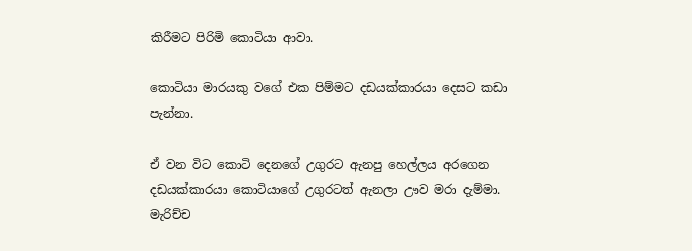කිරීමට පිරිමි කොටියා ආවා.

කොටියා මාරයකු වගේ එක පිම්මට දඩයක්කාරයා දෙසට කඩා පැන්නා.

ඒ වන විට කොටි දෙනගේ උගුරට ඇනපු හෙල්ලය අරගෙන දඩයක්කාරයා කොටියාගේ උගුරටත් ඇනලා ඌව මරා දැම්මා.
මැරිච්ච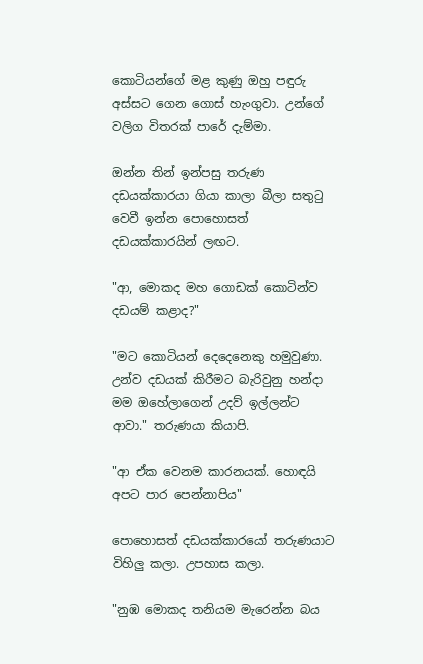කොටියන්ගේ මළ කුණු ඔහු පඳුරු අස්සට ගෙන ගොස් හැංගුවා. උන්ගේ වලිග විතරක් පාරේ දැම්මා.

ඔන්න තින් ඉන්පසු තරුණ දඩයක්කාරයා ගියා කාලා බීලා සතුටු වෙවී ඉන්න පොහොසත් දඩයක්කාරයින් ලඟට.

"ආ, මොකද මහ ගොඩක් කොටින්ව දඩයම් කළාද?"

"මට කොටියන් දෙදෙනෙකු හමුවුණා. උන්ව දඩයක් කිරීමට බැරිවුනු හන්දා මම ඔහේලාගෙන් උදව් ඉල්ලන්ට ආවා." තරුණයා කියාපි.

"ආ ඒක වෙනම කාරනයක්. හොඳයි අපට පාර පෙන්නාපිය"

පොහොසත් දඩයක්කාරයෝ තරුණයාට විහිලු කලා. උපහාස කලා.

"නුඹ මොකද තනියම මැරෙන්න බය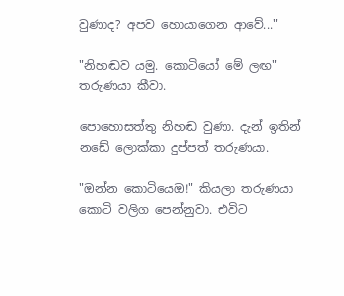වුණාද? අපව හොයාගෙන ආවේ..."

"නිහඬව යමු. කොටියෝ මේ ලඟ" තරුණයා කීවා.

පොහොසත්තු නිහඬ වුණා. දැන් ඉතින් නඩේ ලොක්කා දුප්පත් තරුණයා.

"ඔන්න කොටියෙඔ!" කියලා තරුණයා කොටි වලිග පෙන්නුවා. එවිට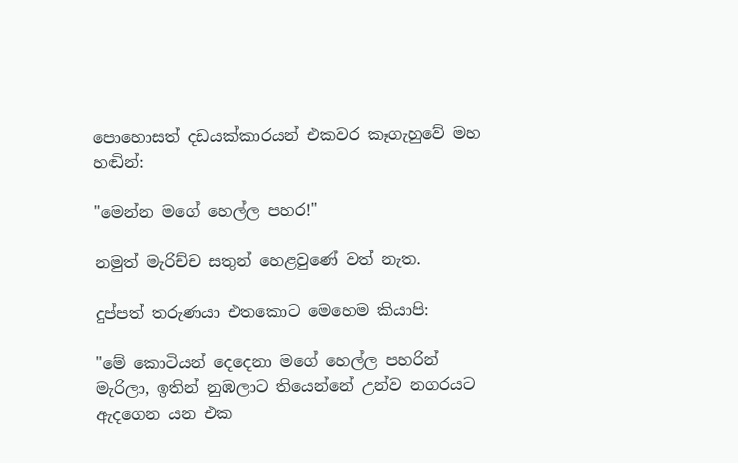පොහොසත් දඩයක්කාරයන් එකවර කෑගැහුවේ මහ හඬින්:

"මෙන්න මගේ හෙල්ල පහර!"

නමුත් මැරිච්ච සතුන් හෙළවුණේ වත් නැත.

දුප්පත් තරුණයා එතකොට මෙහෙම කියාපි:

"මේ කොටියන් දෙදෙනා මගේ හෙල්ල පහරින් මැරිලා, ඉතින් නුඹලාට තියෙන්නේ උන්ව නගරයට ඇදගෙන යන එක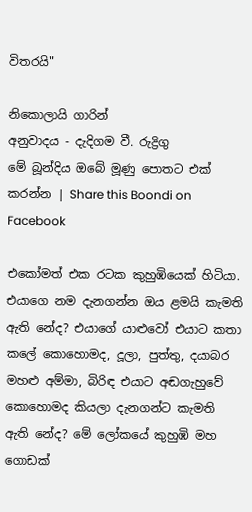විතරයි"

නිකොලායි ගාරින්
අනුවාදය - දැදිගම වී. රුද්‍රිගු
මේ බූන්දිය ඔබේ මූණු පොතට එක් කරන්න | Share this Boondi on Facebook

එකෝමත් එක රටක කුහුඹියෙක් හිටියා. එයාගෙ නම දැනගන්න ඔය ළමයි කැමති ඇති නේද? එයාගේ යාළුවෝ එයාට කතා කලේ කොහොමද, දූලා, පුත්තු, දයාබර මහළු අම්මා, බිරිඳ එයාට අඬගැහුවේ කොහොමද කියලා දැනගන්ට කැමති ඇති නේද? මේ ලෝකයේ කුහුඹි මහ ගොඩක්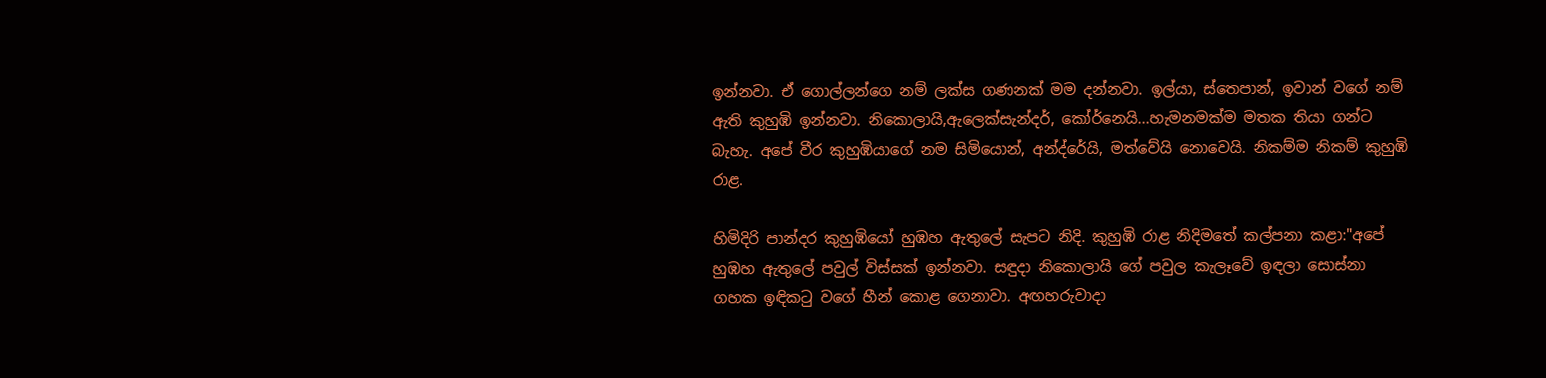ඉන්නවා. ඒ ගොල්ලන්ගෙ නම් ලක්ස ගණනක් මම දන්නවා. ඉල්යා, ස්තෙපාන්, ඉවාන් වගේ නම් ඇති කුහුඹි ඉන්නවා. නිකොලායි,ඇලෙක්සැන්දර්, කෝර්නෙයි...හැමනමක්ම මතක තියා ගන්ට බැහැ. අපේ වීර කුහුඹියාගේ නම සිමියොන්, අන්ද්රේයි, මත්වේයි නොවෙයි. නිකම්ම නිකම් කුහුඹි රාළ.

හිමිදිරි පාන්දර කුහුඹියෝ හුඹහ ඇතුලේ සැපට නිදි. කුහුඹි රාළ නිදිමතේ කල්පනා කළා:"අපේ හුඹහ ඇතුලේ පවුල් විස්සක් ඉන්නවා. සඳුදා නිකොලායි ගේ පවුල කැලෑවේ ඉඳලා සොස්නා ගහක ඉඳිකටු වගේ හීන් කොළ ගෙනාවා. අඟහරුවාදා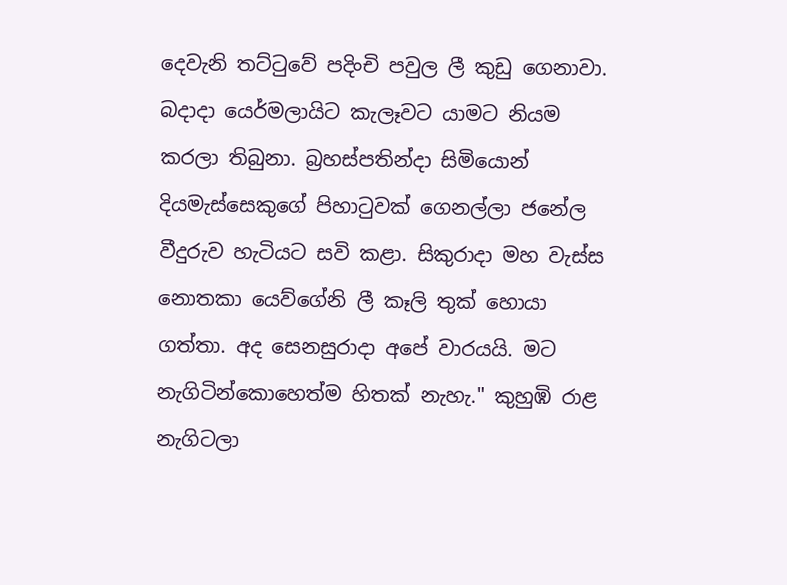දෙවැනි තට්ටුවේ පදිංචි පවුල ලී කුඩු ගෙනාවා. බදාදා යෙර්මලායිට කැලෑවට යාමට නියම කරලා තිබුනා. බ්‍රහස්පතින්දා සිමියොන් දියමැස්සෙකුගේ පිහාටුවක් ගෙනල්ලා ජනේල වීදුරුව හැටියට සවි කළා. සිකුරාදා මහ වැස්ස නොතකා යෙව්ගේනි ලී කෑලි තුක් හොයා ගත්තා. අද සෙනසුරාදා අපේ වාරයයි. මට නැගිටින්කොහෙත්ම හිතක් නැහැ." කුහුඹි රාළ නැගිටලා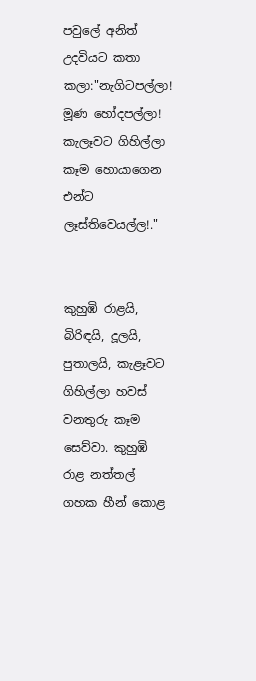පවුලේ අනිත් උදවියට කතා කලා:"නැගිටපල්ලා! මූණ හෝදපල්ලා! කැලෑවට ගිහිල්ලා කෑම හොයාගෙන එන්ට ලෑස්තිවෙයල්ල!."


කුහුඹි රාළයි, බිරිඳයි, දූලයි, පුතාලයි, කැළෑවට ගිහිල්ලා හවස් වනතුරු කෑම සෙව්වා. කුහුඹි රාළ නත්තල් ගහක හීන් කොළ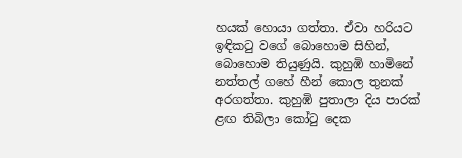හයක් හොයා ගත්තා. ඒවා හරියට ඉඳිකටු වගේ බොහොම සිහින්, බොහොම තියුණුයි. කුහුඹි හාමිනේ නත්තල් ගහේ හීන් කොල තුනක් අරගත්තා. කුහුඹි පුතාලා දිය පාරක් ළඟ තිබිලා කෝටු දෙක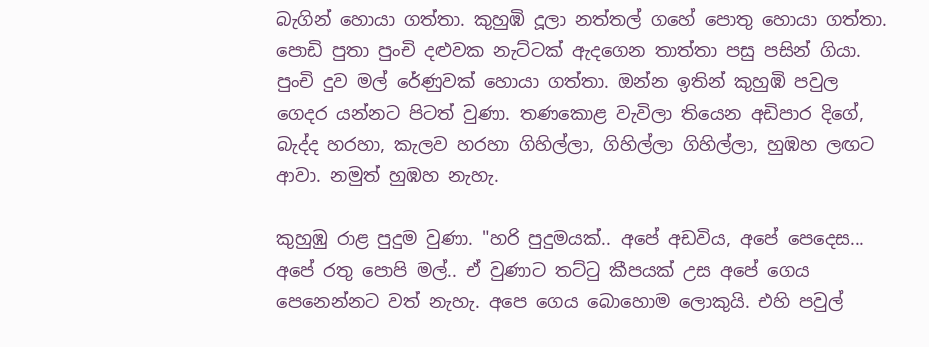බැගින් හොයා ගත්තා. කුහුඹි දූලා නත්තල් ගහේ පොතු හොයා ගත්තා. පොඩි පුතා පුංචි දළුවක නැට්ටක් ඇදගෙන තාත්තා පසු පසින් ගියා. පුංචි දුව මල් රේණුවක් හොයා ගත්තා. ඔන්න ඉතින් කුහුඹි පවුල ගෙදර යන්නට පිටත් වුණා. තණකොළ වැවිලා තියෙන අඩිපාර දිගේ, බැද්ද හරහා, කැලව හරහා ගිහිල්ලා, ගිහිල්ලා ගිහිල්ලා, හුඹහ ලඟට ආවා. නමුත් හුඹහ නැහැ.

කුහුඹු රාළ පුදුම වුණා. "හරි පුදුමයක්.. අපේ අඩවිය, අපේ පෙදෙස... අපේ රතු පොපි මල්.. ඒ වුණාට තට්ටු කීපයක් උස අපේ ගෙය පෙනෙන්නට වත් නැහැ. අපෙ ගෙය බොහොම ලොකුයි. එහි පවුල්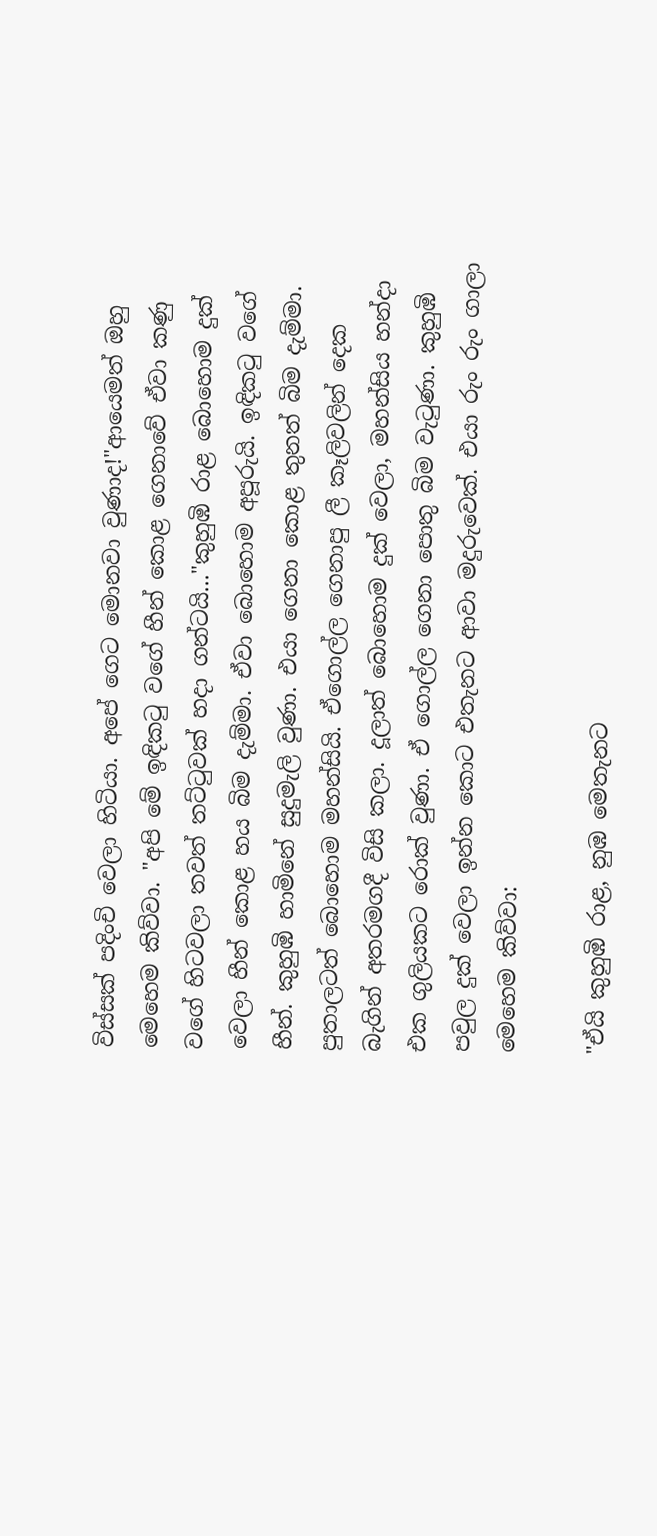විස්සක් පදිංචි වෙලා හිටියා. අපේ ගෙට මොනවා වුණාද!"ආයෙමත් ඔහු මෙහෙම කිව්වා. "අපි මේ ඉඳිකටු වගේ හීන් කොළ ගෙනාවේ ඒවා කණු වගේ හිටවලා තවත් තට්ටුවක් හදා ගන්ටයි..."කුහුඹි රාළ බොහොම දුක් වෙලා හීන් කොළ හය බිම දැම්මා. ඒවා බොහොම අපූරුයි. ඉඳිකටු වගේ හීන්. කුහුඹි හාමිනේ සුදුමැලි වුණා. එයා ගෙනා කොළ තුනත් බිම දැම්මා. පුතාලටත් බොහොම මහන්සියි. ඒගොල්ල ගෙනාපු ලී කෑලිවලින් දෙක බැගින් අතරමගදී විසි කලා. දූලාත් බොහොම දුක් වෙලා, මහන්සිය හන්දා එක ගුලියකට රොක් වුණා. ඒ ගොල්ල ගෙනා පොතු බිම වැටුණා. කුහුඹි පවුල දුක් වෙලා ඉන්න කොට එතැනට ආවා මදුරුවෙක්. එයා රුං රුං ගාලා මෙහෙම කිව්වා:

"ඒයි කුහුඹි රාළ, නුඹ මෙතැනට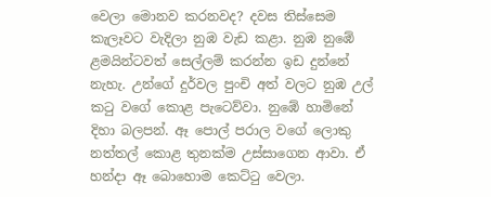වෙලා මොනව කරනවද? දවස තිස්සෙම කැලෑවට වැදිලා නුඹ වැඩ කළා. නුඹ නුඹේ ළමයින්ටවත් සෙල්ලම් කරන්න ඉඩ දුන්නේ නැහැ. උන්ගේ දුර්වල පුංචි අත් වලට නුඹ උල් කටු වගේ කොළ පැටෙව්වා. නුඹේ හාමිනේ දිහා බලපන්. ඈ පොල් පරාල වගේ ලොකු නත්තල් කොළ තුනක්ම උස්සාගෙන ආවා. ඒ හන්දා ඈ බොහොම කෙට්ටු වෙලා.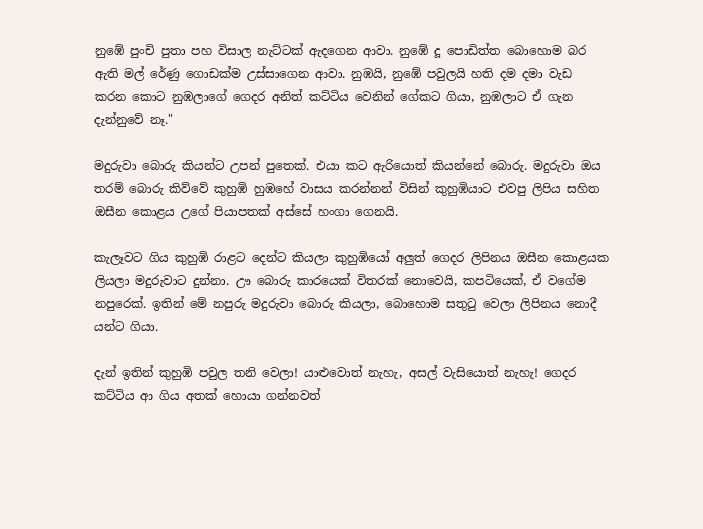නුඹේ පුංචි පුතා පහ විසාල නැට්ටක් ඇදගෙන ආවා. නුඹේ දූ පොඩිත්ත බොහොම බර ඇති මල් රේණු ගොඩක්ම උස්සාගෙන ආවා. නුඹයි, නුඹේ පවුලයි හති දම දමා වැඩ කරන කොට නුඹලාගේ ගෙදර අනිත් කට්ටිය වෙනින් ගේකට ගියා, නුඹලාට ඒ ගැන දැන්නුවේ නෑ."

මදුරුවා බොරු කියන්ට උපන් පුතෙක්. එයා කට ඇරියොත් කියන්නේ බොරු. මදුරුවා ඔය තරම් බොරු කිව්වේ කුහුඹි හුඹහේ වාසය කරන්නන් විසින් කුහුඹියාට එවපු ලිපිය සහිත ඔසීන කොළය උගේ පියාපතක් අස්සේ හංගා ගෙනයි.

කැලෑවට ගිය කුහුඹි රාළට දෙන්ට කියලා කුහුඹියෝ අලුත් ගෙදර ලිපිනය ඔසීන කොළයක ලියලා මදුරුවාට දුන්නා. ඌ බොරු කාරයෙක් විතරක් නොවෙයි, කපටියෙක්, ඒ වගේම නපුරෙක්. ඉතින් මේ නපුරු මදුරුවා බොරු කියලා, බොහොම සතුටු වෙලා ලිපිනය නොදී යන්ට ගියා.

දැන් ඉතින් කුහුඹි පවුල තනි වෙලා! යාළුවොත් නැහැ, අසල් වැසියොත් නැහැ! ගෙදර කට්ටිය ආ ගිය අතක් හොයා ගන්නවත්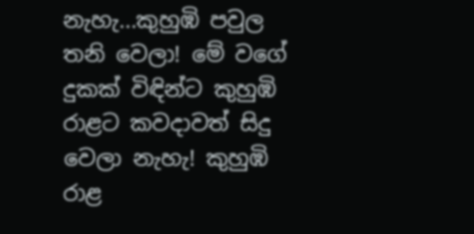නැහැ...කුහුඹි පවුල තනි වෙලා! මේ වගේ දුකක් විඳින්ට කුහුඹි රාළට කවදාවත් සිදු වෙලා නැහැ! කුහුඹි රාළ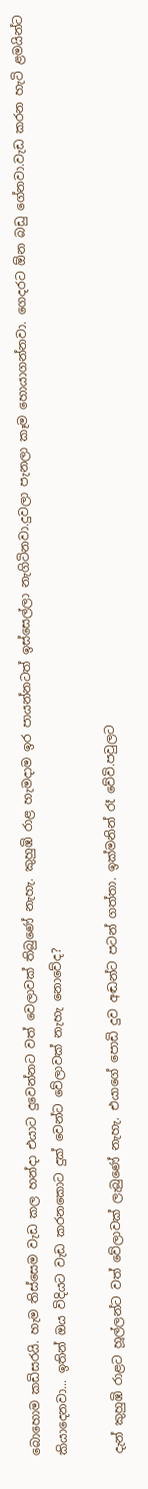බොහොම කඩිසරයි. හැම තිස්සෙම වැඩ කල හන්දා එයාට දුවෙන්නට වත් වෙලාවක් තිබුණේ නැහැ. කුහුඹි රාළ හැමදාම ඉර පායන්නටත් ඉස්සෙල්ලා නැගිටිනවා.දුවලා පැනලා කෑම හොයාගන්නවා. ගෙදරට ඕන බඩු ගේනවා.වැඩ කරන හැටි ළමයින්ට කියාදෙනවා... ඉතින් ඔය විදියට වැඩ කරනකොට දුක් වෙන්ට වේලාවක් නැහැ නොවේද?

දැන් කුහුඹි රාළට හූල්ලන්ට වත් වේලාවක් ලැබුණේ නැහැ. එයාගේ පොඩි දුව අඬන්ට පටන් ගත්තා. ඉක්මනින් රෑ වේවි.පවුලට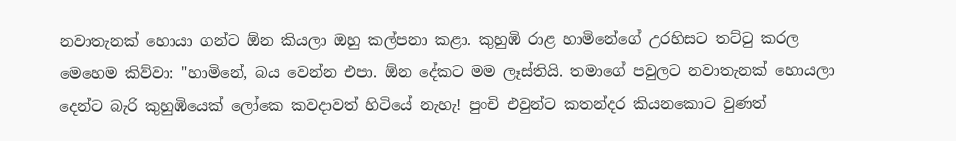නවාතැනක් හොයා ගන්ට ඕන කියලා ඔහු කල්පනා කළා. කුහුඹි රාළ හාමිනේගේ උරහිසට තට්ටු කරල මෙහෙම කිව්වා: "හාමිනේ, බය වෙන්න එපා. ඕන දේකට මම ලෑස්තියි. තමාගේ පවුලට නවාතැනක් හොයලා දෙන්ට බැරි කුහුඹියෙක් ලෝකෙ කවදාවත් හිටියේ නැහැ! පුංචි එවුන්ට කතන්දර කියනකොට වුණත්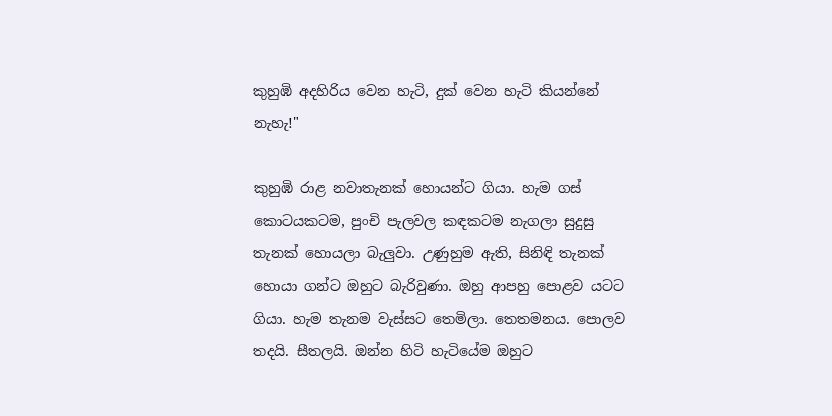කුහුඹි අදහිරිය වෙන හැටි, දුක් වෙන හැටි කියන්නේ නැහැ!"

කුහුඹි රාළ නවාතැනක් හොයන්ට ගියා. හැම ගස් කොටයකටම, පුංචි පැලවල කඳකටම නැගලා සුදුසු තැනක් හොයලා බැලුවා. උණුහුම ඇති, සිනිඳි තැනක් හොයා ගන්ට ඔහුට බැරිවුණා. ඔහු ආපහු පොළව යටට ගියා. හැම තැනම වැස්සට තෙමිලා. තෙතමනය. පොලව තදයි. සීතලයි. ඔන්න හිටි හැටියේම ඔහුට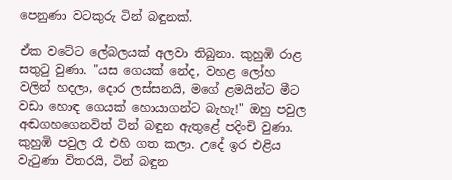පෙනුණා වටකුරු ටින් බඳුනක්.

ඒක වටේට ලේබලයක් අලවා තිබුනා. කුහුඹි රාළ සතුටු වුණා. "යස ගෙයක් නේද, වහළ ලෝහ වලින් හදලා, දොර ලස්සනයි, මගේ ළමයින්ට මීට වඩා හොඳ ගෙයක් හොයාගන්ට බැහැ!" ඔහු පවුල අඬගහගෙනවිත් ටින් බඳුන ඇතුළේ පදිංචි වුණා. කුහුඹි පවුල රෑ එහි ගත කලා. උදේ ඉර එළිය වැටුණා විතරයි, ටින් බඳුන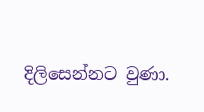දිලිසෙන්නට වුණා.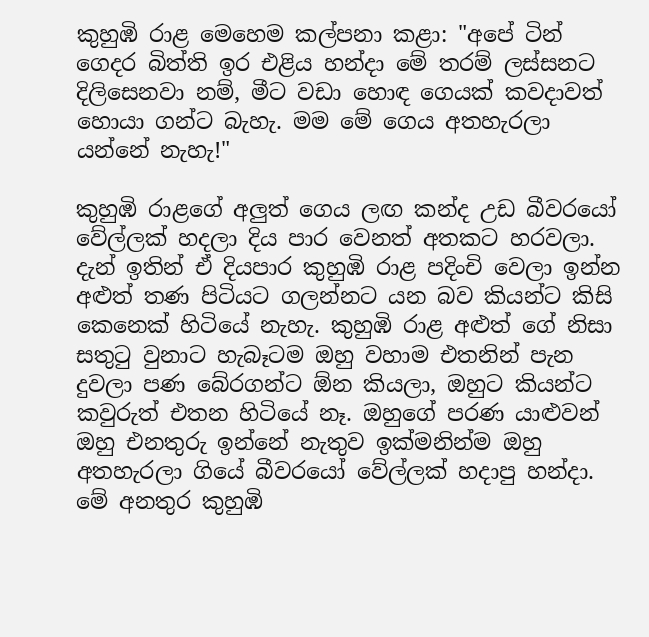කුහුඹි රාළ මෙහෙම කල්පනා කළා: "අපේ ටින් ගෙදර බිත්ති ඉර එළිය හන්දා මේ තරම් ලස්සනට දිලිසෙනවා නම්, මීට වඩා හොඳ ගෙයක් කවදාවත් හොයා ගන්ට බැහැ. මම මේ ගෙය අතහැරලා යන්නේ නැහැ!"

කුහුඹි රාළගේ අලුත් ගෙය ලඟ කන්ද උඩ බීවරයෝ වේල්ලක් හදලා දිය පාර වෙනත් අතකට හරවලා. දැන් ඉතින් ඒ දියපාර කුහුඹි රාළ පදිංචි වෙලා ඉන්න අළුත් තණ පිටියට ගලන්නට යන බව කියන්ට කිසි කෙනෙක් හිටියේ නැහැ. කුහුඹි රාළ අළුත් ගේ නිසා සතුටු වුනාට හැබෑටම ඔහු වහාම එතනින් පැන දුවලා පණ බේරගන්ට ඕන කියලා, ඔහුට කියන්ට කවුරුත් එතන හිටියේ නෑ. ඔහුගේ පරණ යාළුවන් ඔහු එනතුරු ඉන්නේ නැතුව ඉක්මනින්ම ඔහු අතහැරලා ගියේ බීවරයෝ වේල්ලක් හදාපු හන්දා. මේ අනතුර කුහුඹි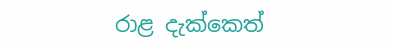රාළ දැක්කෙත්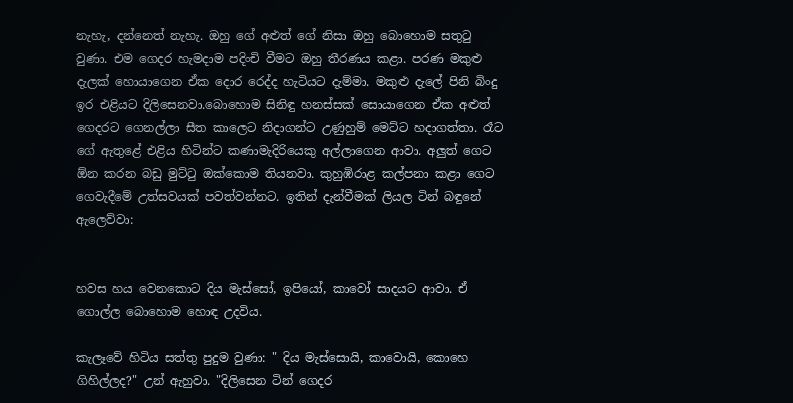නැහැ, දන්නෙත් නැහැ. ඔහු ගේ අළුත් ගේ නිසා ඔහු බොහොම සතුටු වුණා. එම ගෙදර හැමදාම පදිංචි වීමට ඔහු තීරණය කළා. පරණ මකුළු දැලක් හොයාගෙන ඒක දොර රෙද්ද හැටියට දැම්මා. මකුළු දැලේ පිනි බිංදු ඉර එළියට දිලිසෙනවා.බොහොම සිනිඳු හනස්සක් සොයාගෙන ඒක අළුත් ගෙදරට ගෙනල්ලා සීත කාලෙට නිදාගන්ට උණුහුම් මෙට්ට හදාගත්තා. රෑට ගේ ඇතුළේ එළිය හිටින්ට කණාමැදිරියෙකු අල්ලාගෙන ආවා. අලුත් ගෙට ඕන කරන බඩු මුට්ටු ඔක්කොම තියනවා. කුහුඹිරාළ කල්පනා කළා ගෙට ගෙවැදීමේ උත්සවයක් පවත්වන්නට. ඉතින් දැන්වීමක් ලියල ටින් බඳුනේ ඇලෙව්වා:


හවස හය වෙනකොට දිය මැස්සෝ, ඉපියෝ, කාවෝ සාදයට ආවා. ඒ ගොල්ල බොහොම හොඳ උදවිය.

කැලෑවේ හිටිය සත්තු පුදුම වුණා: " දිය මැස්සොයි, කාවොයි, කොහෙ ගිහිල්ලද?" උන් ඇහුවා. "දිලිසෙන ටින් ගෙදර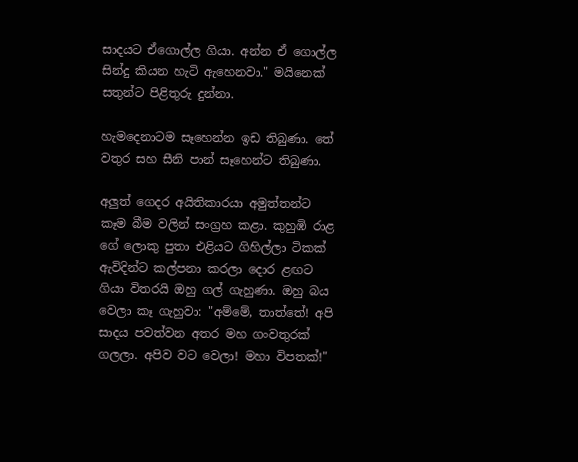සාදයට ඒගොල්ල ගියා. අන්න ඒ ගොල්ල සින්දු කියන හැටි ඇහෙනවා." මයිනෙක් සතුන්ට පිළිතුරු දුන්නා.

හැමදෙනාටම සෑහෙන්න ඉඩ තිබුණා. තේ වතුර සහ සීනි පාන් සෑහෙන්ට තිබුණා.

අලුත් ගෙදර අයිතිකාරයා අමුත්තන්ට කෑම බීම වලින් සංග්‍රහ කළා. කුහුඹි රාළ ගේ ලොකු පුතා එළියට ගිහිල්ලා ටිකක් ඇවිදින්ට කල්පනා කරලා දොර ළඟට ගියා විතරයි ඔහු ගල් ගැහුණා. ඔහු බය වෙලා කෑ ගැහුවා: "අම්මේ, තාත්තේ! අපි සාදය පවත්වන අතර මහ ගංවතුරක් ගලලා. අපිව වට වෙලා! මහා විපතක්!"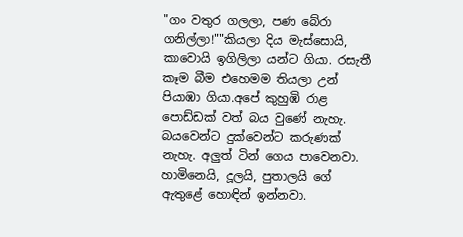"ගං වතුර ගලලා, පණ බේරා ගනිල්ලා!""කියලා දිය මැස්සොයි, කාවොයි ඉගිලිලා යන්ට ගියා. රසැතී කෑම බීම එහෙමම තියලා උන් පියාඹා ගියා.අපේ කුහුඹි රාළ පොඩ්ඩක් වත් බය වුණේ නැහැ. බයවෙන්ට දුක්වෙන්ට කරුණක් නැහැ. අලුත් ටින් ගෙය පාවෙනවා. හාමිනෙයි, දූලයි, පුතාලයි ගේ ඇතුළේ හොඳින් ඉන්නවා.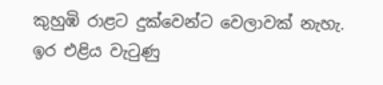කුහුඹි රාළට දුක්වෙන්ට වෙලාවක් නැහැ. ඉර එළිය වැටුණු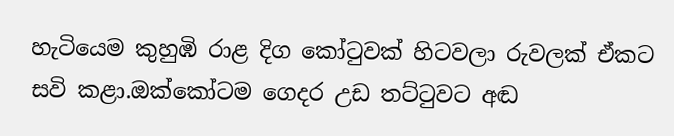හැටියෙම කුහුඹි රාළ දිග කෝටුවක් හිටවලා රුවලක් ඒකට සවි කළා.ඔක්කෝටම ගෙදර උඩ තට්ටුවට අඬ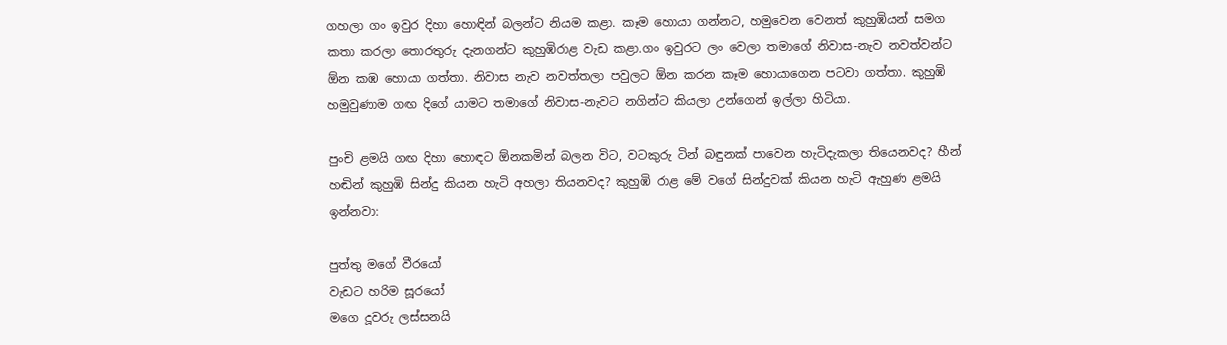ගහලා ගං ඉවුර දිහා හොඳින් බලන්ට නියම කළා. කෑම හොයා ගන්නට, හමුවෙන වෙනත් කුහුඹියන් සමග කතා කරලා තොරතුරු දැනගන්ට කුහුඹිරාළ වැඩ කළා.ගං ඉවුරට ලං වෙලා තමාගේ නිවාස-නැව නවත්වන්ට ඕන කඹ හොයා ගත්තා. නිවාස නැව නවත්තලා පවුලට ඕන කරන කෑම හොයාගෙන පටවා ගත්තා. කුහුඹි හමුවුණාම ගඟ දිගේ යාමට තමාගේ නිවාස-නැවට නගින්ට කියලා උන්ගෙන් ඉල්ලා හිටියා.

පුංචි ළමයි ගඟ දිහා හොඳට ඕනකමින් බලන විට, වටකුරු ටින් බඳුනක් පාවෙන හැටිදැකලා තියෙනවද? හීන් හඬින් කුහුඹි සින්දු කියන හැටි අහලා තියනවද? කුහුඹි රාළ මේ වගේ සින්දුවක් කියන හැටි ඇහුණ ළමයි ඉන්නවා:

පුත්තු මගේ වීරයෝ
වැඩට හරිම සූරයෝ
මගෙ දූවරු ලස්සනයි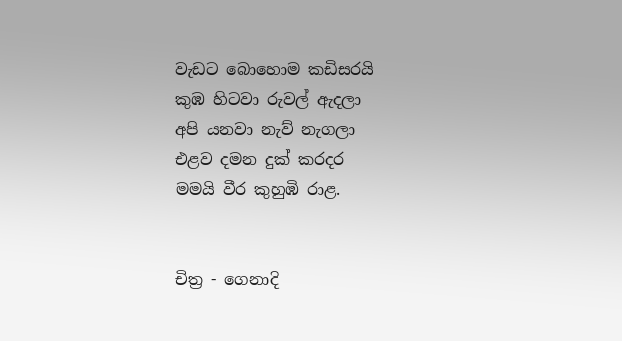වැඩට බොහොම කඩිසරයි
කුඹ හිටවා රුවල් ඇදලා
අපි යනවා නැව් නැගලා
එළව දමන දුක් කරදර
මමයි වීර කුහුඹි රාළ.


චිත්‍ර - ගෙනාදි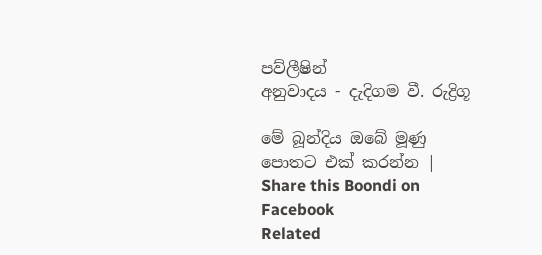පව්ලීෂින්
අනුවාදය - දැදිගම වී. රුද්‍රිගූ

මේ බූන්දිය ඔබේ මූණු පොතට එක් කරන්න | Share this Boondi on Facebook
Related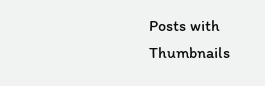Posts with Thumbnails